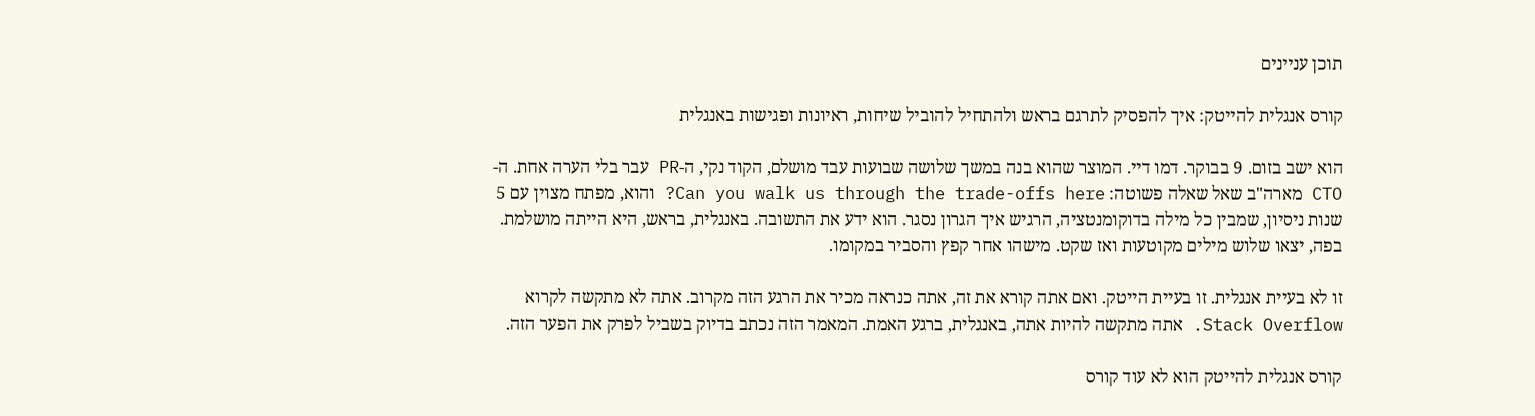תוכן עניינים

קורס אנגלית להייטק: איך להפסיק לתרגם בראש ולהתחיל להוביל שיחות, ראיונות ופגישות באנגלית

הוא ישב בזום. 9 בבוקר. דמו דיי. המוצר שהוא בנה במשך שלושה שבועות עבד מושלם, הקוד נקי, ה-PR עבר בלי הערה אחת. ה-CTO מארה"ב שאל שאלה פשוטה: Can you walk us through the trade-offs here? והוא, מפתח מצוין עם 5 שנות ניסיון, שמבין כל מילה בדוקומנטציה, הרגיש איך הגרון נסגר. הוא ידע את התשובה. באנגלית, בראש, היא הייתה מושלמת. בפה, יצאו שלוש מילים מקוטעות ואז שקט. מישהו אחר קפץ והסביר במקומו.

זו לא בעיית אנגלית. זו בעיית הייטק. ואם אתה קורא את זה, אתה כנראה מכיר את הרגע הזה מקרוב. אתה לא מתקשה לקרוא Stack Overflow. אתה מתקשה להיות אתה, באנגלית, ברגע האמת. המאמר הזה נכתב בדיוק בשביל לפרק את הפער הזה.

קורס אנגלית להייטק הוא לא עוד קורס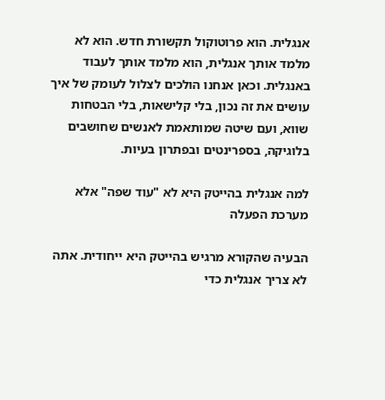אנגלית. הוא פרוטוקול תקשורת חדש. הוא לא מלמד אותך אנגלית, הוא מלמד אותך לעבוד באנגלית. וכאן אנחנו הולכים לצלול לעומק של איך עושים את זה נכון, בלי קלישאות, בלי הבטחות שווא, ועם שיטה שמותאמת לאנשים שחושבים בלוגיקה, בספרינטים ובפתרון בעיות.

למה אנגלית בהייטק היא לא "עוד שפה" אלא מערכת הפעלה

הבעיה שהקורא מרגיש בהייטק היא ייחודית. אתה לא צריך אנגלית כדי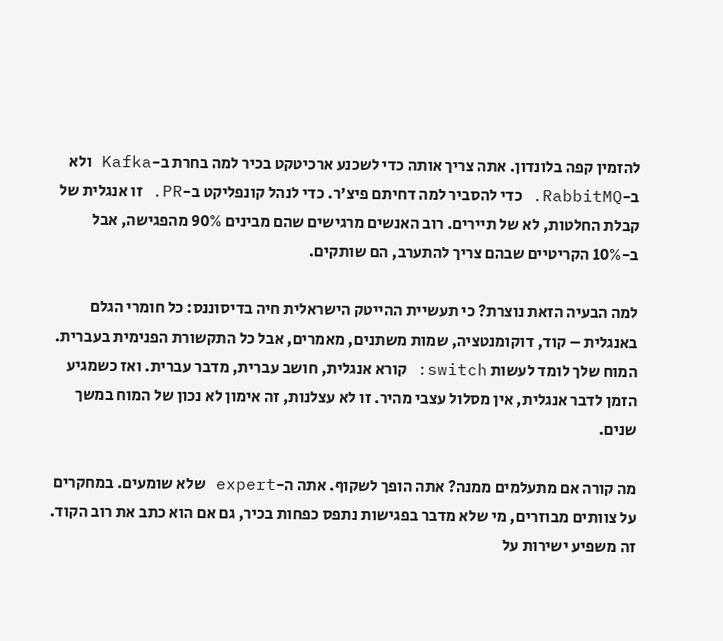להזמין קפה בלונדון. אתה צריך אותה כדי לשכנע ארכיטקט בכיר למה בחרת ב-Kafka ולא ב-RabbitMQ. כדי להסביר למה דחיתם פיצ'ר. כדי לנהל קונפליקט ב-PR. זו אנגלית של קבלת החלטות, לא של תיירים. רוב האנשים מרגישים שהם מבינים 90% מהפגישה, אבל ב-10% הקריטיים שבהם צריך להתערב, הם שותקים.

למה הבעיה הזאת נוצרת? כי תעשיית ההייטק הישראלית חיה בדיסוננס: כל חומרי הגלם באנגלית – קוד, דוקומנטציה, שמות משתנים, מאמרים, אבל כל התקשורת הפנימית בעברית. המוח שלך לומד לעשות switch: קורא אנגלית, חושב עברית, מדבר עברית. ואז כשמגיע הזמן לדבר אנגלית, אין מסלול עצבי מהיר. זו לא עצלנות, זה אימון לא נכון של המוח במשך שנים.

מה קורה אם מתעלמים ממנה? אתה הופך לשקוף. אתה ה-expert שלא שומעים. במחקרים על צוותים מבוזרים, מי שלא מדבר בפגישות נתפס כפחות בכיר, גם אם הוא כתב את רוב הקוד. זה משפיע ישירות על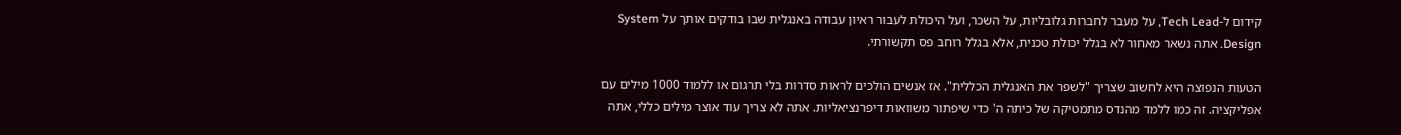קידום ל-Tech Lead, על מעבר לחברות גלובליות, על השכר, ועל היכולת לעבור ראיון עבודה באנגלית שבו בודקים אותך על System Design. אתה נשאר מאחור לא בגלל יכולת טכנית, אלא בגלל רוחב פס תקשורתי.

הטעות הנפוצה היא לחשוב שצריך "לשפר את האנגלית הכללית". אז אנשים הולכים לראות סדרות בלי תרגום או ללמוד 1000 מילים עם אפליקציה. זה כמו ללמד מהנדס מתמטיקה של כיתה ה' כדי שיפתור משוואות דיפרנציאליות. אתה לא צריך עוד אוצר מילים כללי, אתה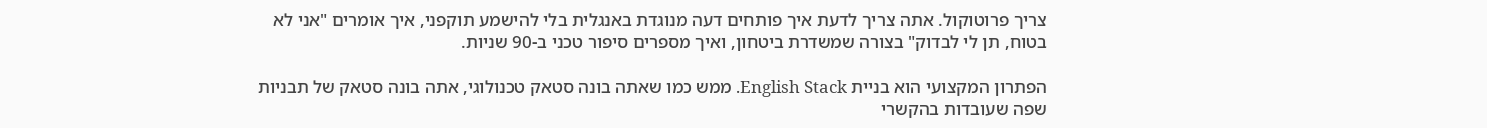צריך פרוטוקול. אתה צריך לדעת איך פותחים דעה מנוגדת באנגלית בלי להישמע תוקפני, איך אומרים "אני לא בטוח, תן לי לבדוק" בצורה שמשדרת ביטחון, ואיך מספרים סיפור טכני ב-90 שניות.

הפתרון המקצועי הוא בניית English Stack. ממש כמו שאתה בונה סטאק טכנולוגי, אתה בונה סטאק של תבניות שפה שעובדות בהקשרי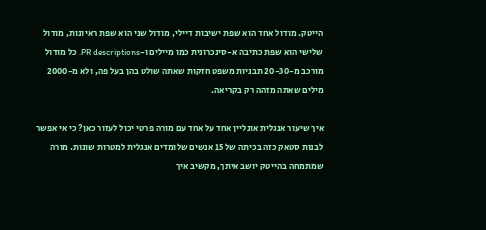הייטק. מודול אחד הוא שפת ישיבות דיילי, מודול שני הוא שפת ראיונות, מודול שלישי הוא שפת כתיבה א-סינכרונית כמו מיילים ו-PR descriptions. כל מודול מורכב מ-20-30 תבניות משפט חזקות שאתה שולט בהן בעל פה, ולא מ-2000 מילים שאתה מזהה רק בקריאה.

איך שיעור אנגלית אונליין אחד על אחד עם מורה פרטי יכול לעזור כאן? כי אי אפשר לבנות סטאק כזה בכיתה של 15 אנשים שלומדים אנגלית למטרות שונות. מורה שמתמחה בהייטק יושב איתך, מקשיב איך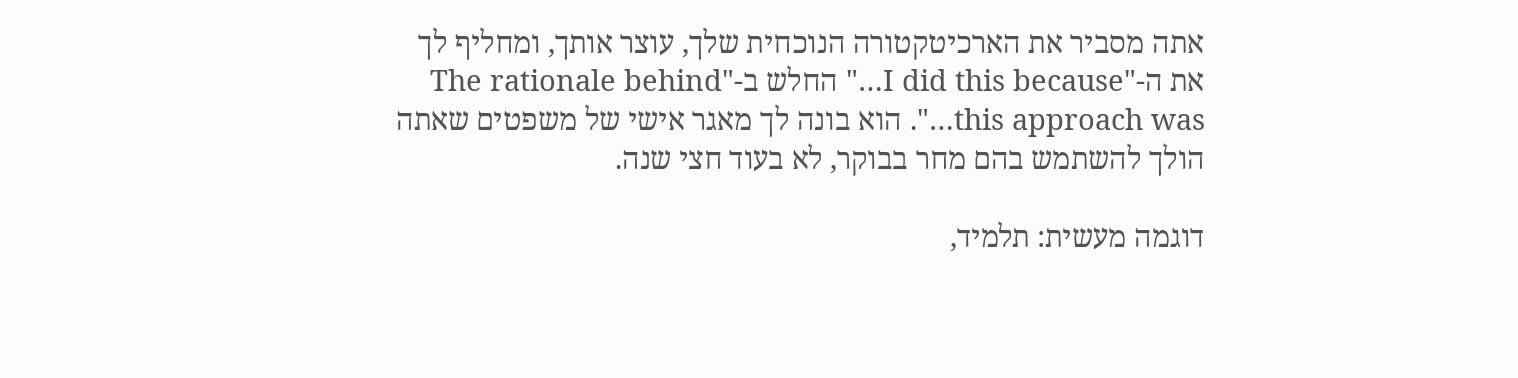אתה מסביר את הארכיטקטורה הנוכחית שלך, עוצר אותך, ומחליף לך את ה-"I did this because…" החלש ב-"The rationale behind this approach was…". הוא בונה לך מאגר אישי של משפטים שאתה הולך להשתמש בהם מחר בבוקר, לא בעוד חצי שנה.

דוגמה מעשית: תלמיד,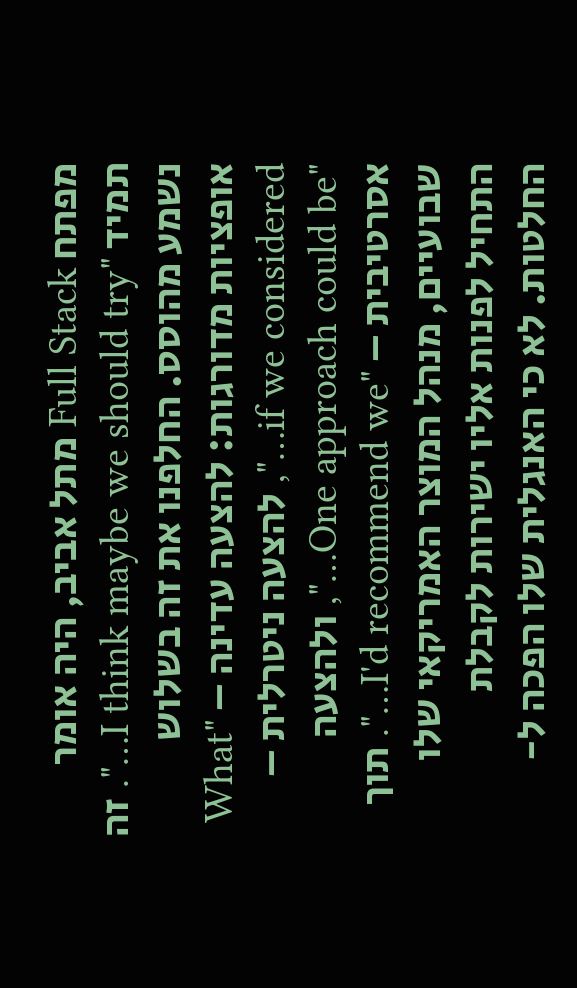מפתח Full Stack מתל אביב, היה אומר תמיד "I think maybe we should try…". זה נשמע מהוסס. החלפנו את זה בשלוש אופציות מדורגות: להצעה עדינה – "What if we considered…", להצעה ניטרלית – "One approach could be…", ולהצעה אסרטיבית – "I'd recommend we…". תוך שבועיים, מנהל המוצר האמריקאי שלו התחיל לפנות אליו ישירות לקבלת החלטות. לא כי האנגלית שלו הפכה ל-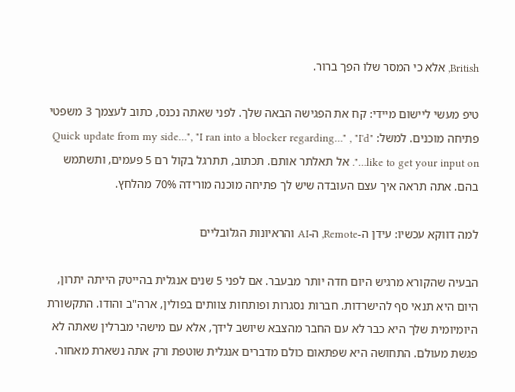British, אלא כי המסר שלו הפך ברור.

טיפ מעשי ליישום מיידי: קח את הפגישה הבאה שלך. לפני שאתה נכנס, כתוב לעצמך 3 משפטי פתיחה מוכנים. למשל: "Quick update from my side…", "I ran into a blocker regarding…" , "I'd like to get your input on…". אל תאלתר אותם. תכתוב, תתרגל בקול רם 5 פעמים, ותשתמש בהם. אתה תראה איך עצם העובדה שיש לך פתיחה מוכנה מורידה 70% מהלחץ.

למה דווקא עכשיו: עידן ה-Remote, ה-AI והראיונות הגלובליים

הבעיה שהקורא מרגיש היום חדה יותר מבעבר. אם לפני 5 שנים אנגלית בהייטק הייתה יתרון, היום היא תנאי סף להישרדות. חברות נסגרות ופותחות צוותים בפולין, ארה"ב והודו. התקשורת היומיומית שלך היא כבר לא עם החבר מהצבא שיושב לידך, אלא עם מישהי מברלין שאתה לא פגשת מעולם. התחושה היא שפתאום כולם מדברים אנגלית שוטפת ורק אתה נשארת מאחור.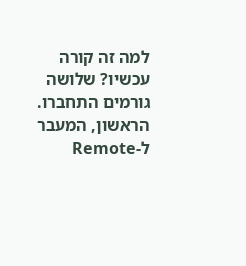למה זה קורה עכשיו? שלושה גורמים התחברו. הראשון, המעבר ל-Remote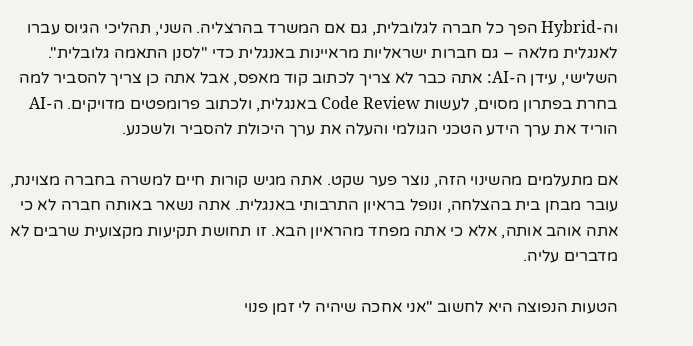וה-Hybrid הפך כל חברה לגלובלית, גם אם המשרד בהרצליה. השני, תהליכי הגיוס עברו לאנגלית מלאה – גם חברות ישראליות מראיינות באנגלית כדי "לסנן התאמה גלובלית". השלישי, עידן ה-AI: אתה כבר לא צריך לכתוב קוד מאפס, אבל אתה כן צריך להסביר למה בחרת בפתרון מסוים, לעשות Code Review באנגלית, ולכתוב פרומפטים מדויקים. ה-AI הוריד את ערך הידע הטכני הגולמי והעלה את ערך היכולת להסביר ולשכנע.

אם מתעלמים מהשינוי הזה, נוצר פער שקט. אתה מגיש קורות חיים למשרה בחברה מצוינת, עובר מבחן בית בהצלחה, ונופל בראיון התרבותי באנגלית. אתה נשאר באותה חברה לא כי אתה אוהב אותה, אלא כי אתה מפחד מהראיון הבא. זו תחושת תקיעות מקצועית שרבים לא מדברים עליה.

הטעות הנפוצה היא לחשוב "אני אחכה שיהיה לי זמן פנוי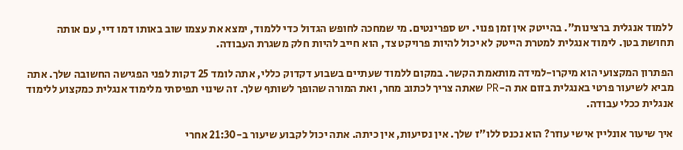ללמוד אנגלית ברצינות". בהייטק אין זמן פנוי. יש ספרינטים. מי שמחכה לחופש הגדול כדי ללמוד, ימצא את עצמו שוב באותו דמו דיי, עם אותה תחושת בטן. לימוד אנגלית למטרת הייטק לא יכול להיות פרויקט צד, הוא חייב להיות חלק משגרת העבודה.

הפתרון המקצועי הוא מיקרו-למידה מותאמת הקשר. במקום ללמוד שעתיים בשבוע דקדוק כללי, אתה לומד 25 דקות לפני הפגישה החשובה שלך. אתה מביא לשיעור פרטי באנגלית בזום את ה-PR שאתה צריך לכתוב מחר, ואת המורה שהופך לשותף שלך. זה שינוי תפיסתי מלימוד אנגלית כמקצוע ללימוד אנגלית ככלי עבודה.

איך שיעור אונליין אישי עוזר? הוא נכנס ללו"ז שלך. אין נסיעות, אין כיתה. אתה יכול לקבוע שיעור ב-21:30 אחרי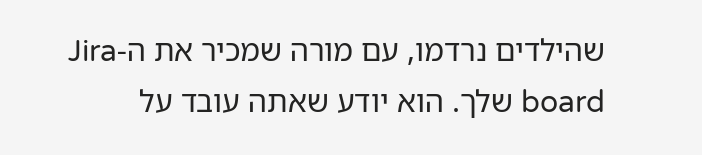שהילדים נרדמו, עם מורה שמכיר את ה-Jira board שלך. הוא יודע שאתה עובד על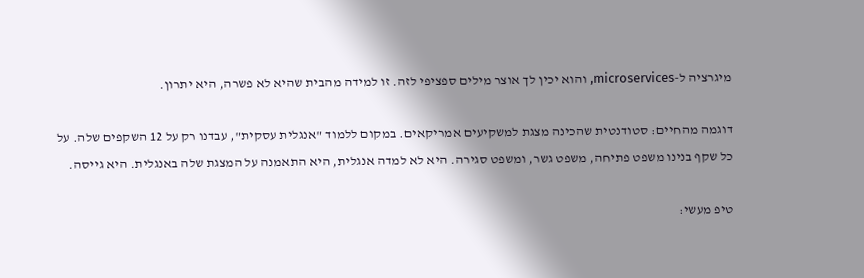מיגרציה ל-microservices, והוא יכין לך אוצר מילים ספציפי לזה. זו למידה מהבית שהיא לא פשרה, היא יתרון.

דוגמה מהחיים: סטודנטית שהכינה מצגת למשקיעים אמריקאים. במקום ללמוד "אנגלית עסקית", עבדנו רק על 12 השקפים שלה. על כל שקף בנינו משפט פתיחה, משפט גשר, ומשפט סגירה. היא לא למדה אנגלית, היא התאמנה על המצגת שלה באנגלית. היא גייסה.

טיפ מעשי: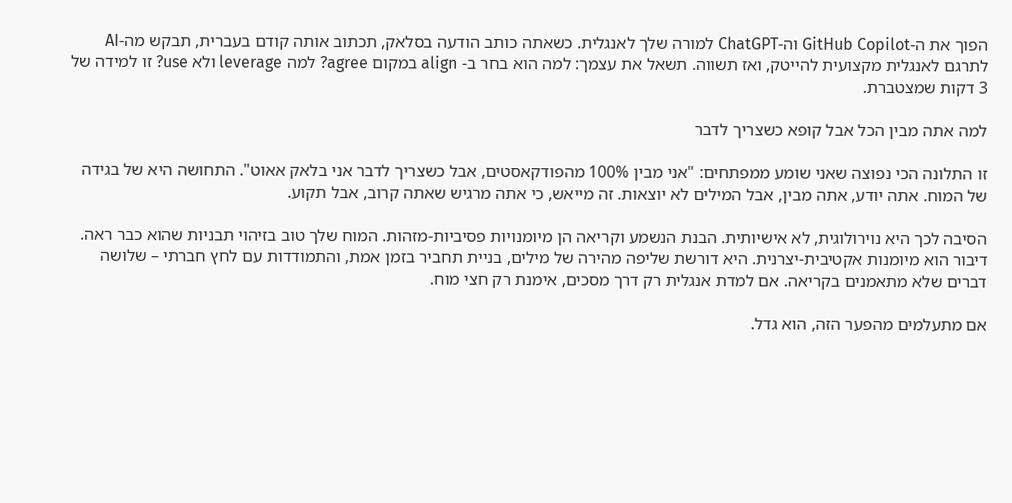הפוך את ה-GitHub Copilot וה-ChatGPT למורה שלך לאנגלית. כשאתה כותב הודעה בסלאק, תכתוב אותה קודם בעברית, תבקש מה-AI לתרגם לאנגלית מקצועית להייטק, ואז תשווה. תשאל את עצמך: למה הוא בחר ב- align במקום agree? למה leverage ולא use? זו למידה של 3 דקות שמצטברת.

למה אתה מבין הכל אבל קופא כשצריך לדבר

זו התלונה הכי נפוצה שאני שומע ממפתחים: "אני מבין 100% מהפודקאסטים, אבל כשצריך לדבר אני בלאק אאוט". התחושה היא של בגידה של המוח. אתה יודע, אתה מבין, אבל המילים לא יוצאות. זה מייאש, כי אתה מרגיש שאתה קרוב, אבל תקוע.

הסיבה לכך היא נוירולוגית, לא אישיותית. הבנת הנשמע וקריאה הן מיומנויות פסיביות-מזהות. המוח שלך טוב בזיהוי תבניות שהוא כבר ראה. דיבור הוא מיומנות אקטיבית-יצרנית. היא דורשת שליפה מהירה של מילים, בניית תחביר בזמן אמת, והתמודדות עם לחץ חברתי – שלושה דברים שלא מתאמנים בקריאה. אם למדת אנגלית רק דרך מסכים, אימנת רק חצי מוח.

אם מתעלמים מהפער הזה, הוא גדל.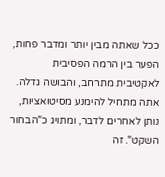ככל שאתה מבין יותר ומדבר פחות, הפער בין הרמה הפסיבית לאקטיבית מתרחב, והבושה גדלה. אתה מתחיל להימנע מסיטואציות, נותן לאחרים לדבר, ומתויג כ"הבחור השקט". זה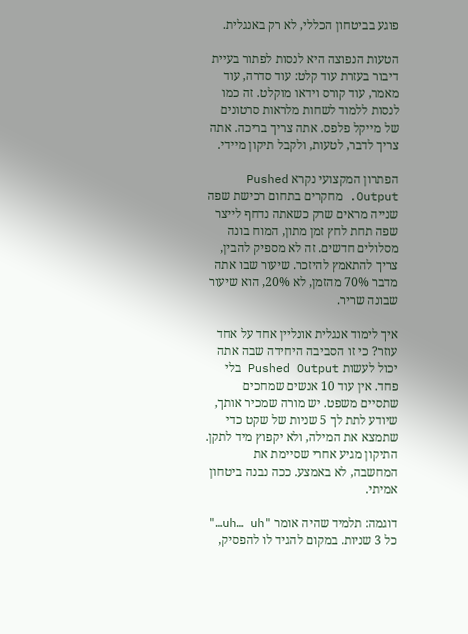פוגע בביטחון הכללי, לא רק באנגלית.

הטעות הנפוצה היא לנסות לפתור בעיית דיבור בעזרת עוד קלט: עוד סדרה, עוד מאמר, עוד קורס וידאו מוקלט. זה כמו לנסות ללמוד לשחות מלראות סרטונים של מייקל פלפס. אתה צריך בריכה. אתה צריך לדבר, לטעות, ולקבל תיקון מיידי.

הפתרון המקצועי נקרא Pushed Output. מחקרים בתחום רכישת שפה שנייה מראים שרק כשאתה נדחף לייצר שפה תחת לחץ זמן מתון, המוח בונה מסלולים חדשים. זה לא מספיק להבין, צריך להתאמץ להיזכר. שיעור שבו אתה מדבר 70% מהזמן, לא 20%, הוא שיעור שבונה שריר.

איך לימוד אנגלית אונליין אחד על אחד עוזר? כי זו הסביבה היחידה שבה אתה יכול לעשות Pushed Output בלי פחד. אין עוד 10 אנשים שמחכים שתסיים משפט. יש מורה שמכיר אותך, שיודע לתת לך 5 שניות של שקט כדי שתמצא את המילה, ולא יקפוץ מיד לתקן. התיקון מגיע אחרי שסיימת את המחשבה, לא באמצע. ככה נבנה ביטחון אמיתי.

דוגמה: תלמיד שהיה אומר "uh… uh…" כל 3 שניות. במקום להגיד לו להפסיק,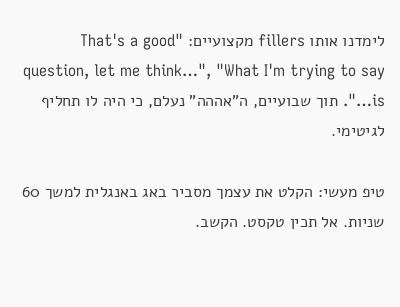לימדנו אותו fillers מקצועיים: "That's a good question, let me think…", "What I'm trying to say is…". תוך שבועיים, ה"אההה" נעלם, כי היה לו תחליף לגיטימי.

טיפ מעשי: הקלט את עצמך מסביר באג באנגלית למשך 60 שניות. אל תכין טקסט. הקשב.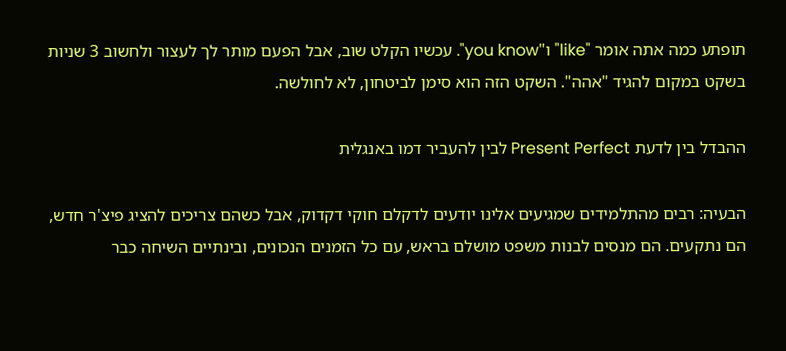תופתע כמה אתה אומר "like" ו"you know". עכשיו הקלט שוב, אבל הפעם מותר לך לעצור ולחשוב 3 שניות בשקט במקום להגיד "אהה". השקט הזה הוא סימן לביטחון, לא לחולשה.

ההבדל בין לדעת Present Perfect לבין להעביר דמו באנגלית

הבעיה: רבים מהתלמידים שמגיעים אלינו יודעים לדקלם חוקי דקדוק, אבל כשהם צריכים להציג פיצ'ר חדש, הם נתקעים. הם מנסים לבנות משפט מושלם בראש, עם כל הזמנים הנכונים, ובינתיים השיחה כבר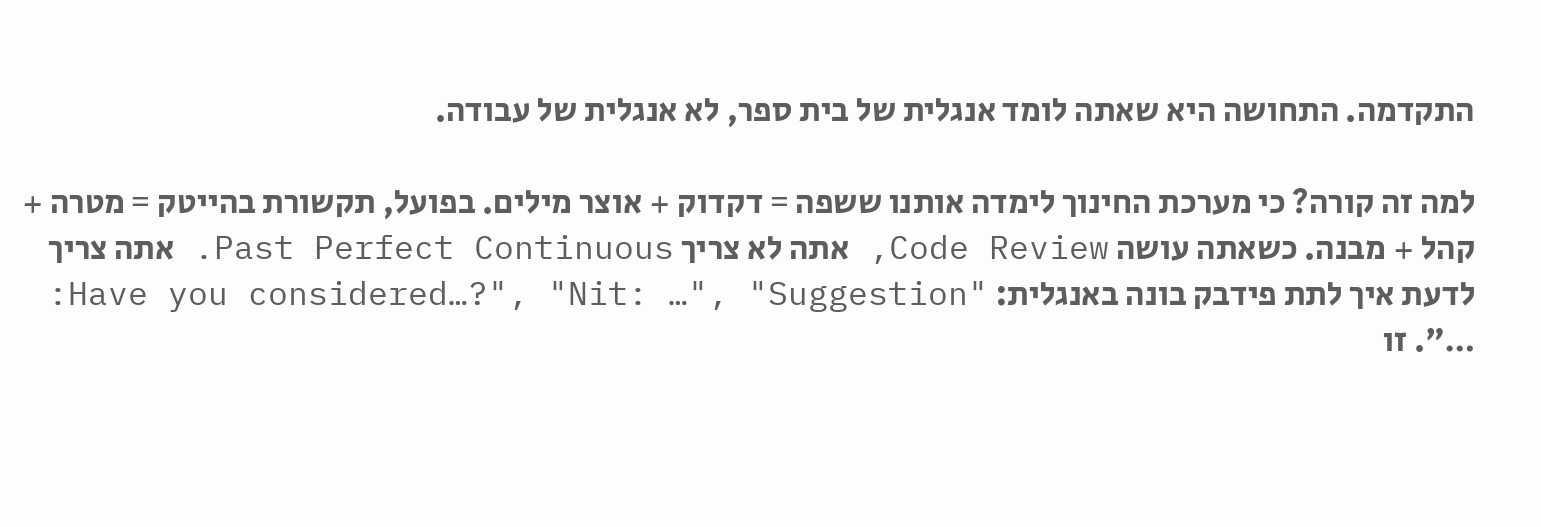התקדמה. התחושה היא שאתה לומד אנגלית של בית ספר, לא אנגלית של עבודה.

למה זה קורה? כי מערכת החינוך לימדה אותנו ששפה = דקדוק + אוצר מילים. בפועל, תקשורת בהייטק = מטרה + קהל + מבנה. כשאתה עושה Code Review, אתה לא צריך Past Perfect Continuous. אתה צריך לדעת איך לתת פידבק בונה באנגלית: "Have you considered…?", "Nit: …", "Suggestion: …". זו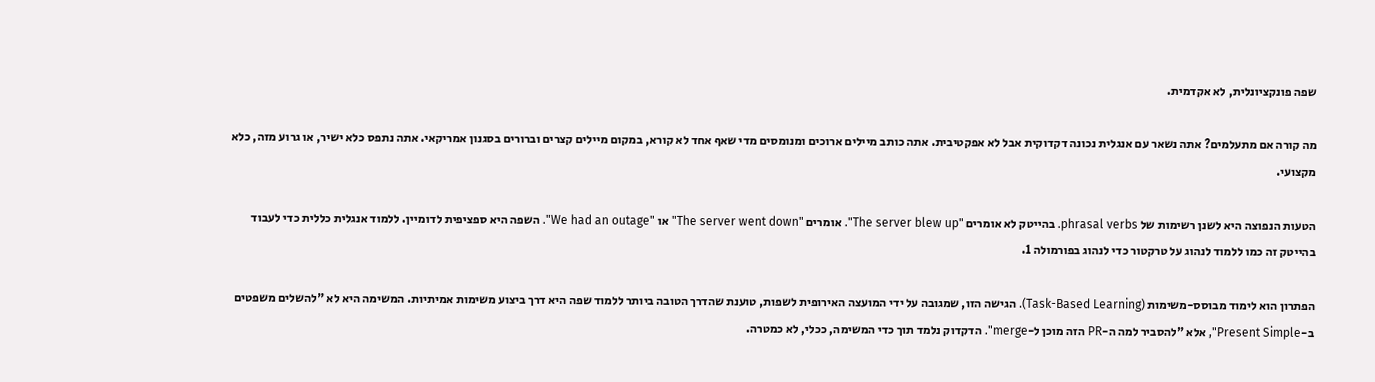שפה פונקציונלית, לא אקדמית.

מה קורה אם מתעלמים? אתה נשאר עם אנגלית נכונה דקדוקית אבל לא אפקטיבית. אתה כותב מיילים ארוכים ומנומסים מדי שאף אחד לא קורא, במקום מיילים קצרים וברורים בסגנון אמריקאי. אתה נתפס כלא ישיר, או גרוע מזה, כלא מקצועי.

הטעות הנפוצה היא לשנן רשימות של phrasal verbs. בהייטק לא אומרים "The server blew up". אומרים "The server went down" או "We had an outage". השפה היא ספציפית לדומיין. ללמוד אנגלית כללית כדי לעבוד בהייטק זה כמו ללמוד לנהוג על טרקטור כדי לנהוג בפורמולה 1.

הפתרון הוא לימוד מבוסס-משימות (Task-Based Learning). הגישה הזו, שמגובה על ידי המועצה האירופית לשפות, טוענת שהדרך הטובה ביותר ללמוד שפה היא דרך ביצוע משימות אמיתיות. המשימה היא לא "להשלים משפטים ב-Present Simple", אלא "להסביר למה ה-PR הזה מוכן ל-merge". הדקדוק נלמד תוך כדי המשימה, ככלי, לא כמטרה.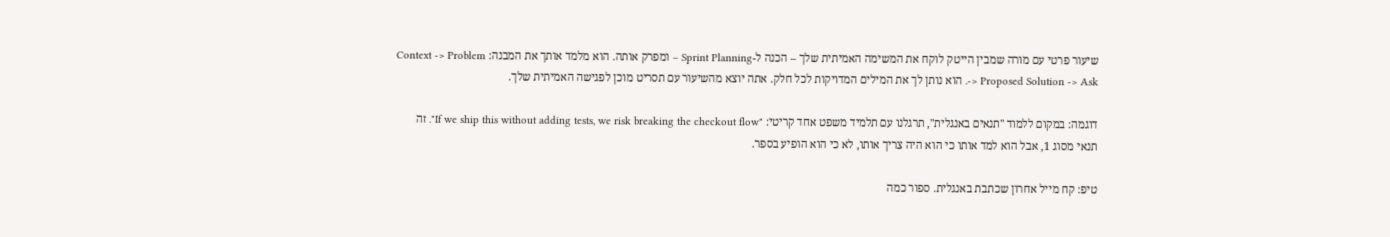שיעור פרטי עם מורה שמבין הייטק לוקח את המשימה האמיתית שלך – הכנה ל-Sprint Planning – ומפרק אותה. הוא מלמד אותך את המבנה: Context -> Problem -> Proposed Solution -> Ask. הוא נותן לך את המילים המדויקות לכל חלק. אתה יוצא מהשיעור עם תסריט מוכן לפגישה האמיתית שלך.

דוגמה: במקום ללמוד "תנאים באנגלית", תרגלנו עם תלמיד משפט אחד קריטי: "If we ship this without adding tests, we risk breaking the checkout flow". זה תנאי מסוג 1, אבל הוא למד אותו כי הוא היה צריך אותו, לא כי הוא הופיע בספר.

טיפ: קח מייל אחרון שכתבת באנגלית. ספור כמה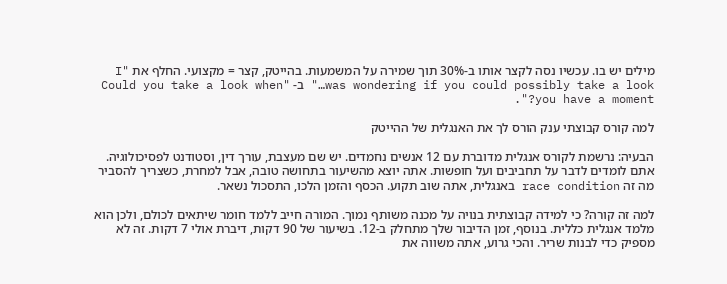מילים יש בו. עכשיו נסה לקצר אותו ב-30% תוך שמירה על המשמעות. בהייטק, קצר = מקצועי. החלף את "I was wondering if you could possibly take a look…" ב- "Could you take a look when you have a moment?".

למה קורס קבוצתי ענק הורס לך את האנגלית של ההייטק

הבעיה: נרשמת לקורס אנגלית מדוברת עם 12 אנשים נחמדים. יש שם מעצבת, עורך דין, וסטודנט לפסיכולוגיה. אתם לומדים לדבר על תחביבים ועל חופשות. אתה יוצא מהשיעור בתחושה טובה, אבל למחרת, כשצריך להסביר מה זה race condition באנגלית, אתה שוב תקוע. הכסף והזמן הלכו, התסכול נשאר.

למה זה קורה? כי למידה קבוצתית בנויה על מכנה משותף נמוך. המורה חייב ללמד חומר שיתאים לכולם, ולכן הוא מלמד אנגלית כללית. בנוסף, זמן הדיבור שלך מתחלק ב-12. בשיעור של 90 דקות, דיברת אולי 7 דקות. זה לא מספיק כדי לבנות שריר. והכי גרוע, אתה משווה את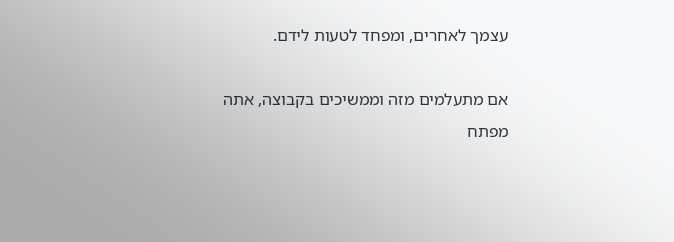עצמך לאחרים, ומפחד לטעות לידם.

אם מתעלמים מזה וממשיכים בקבוצה, אתה מפתח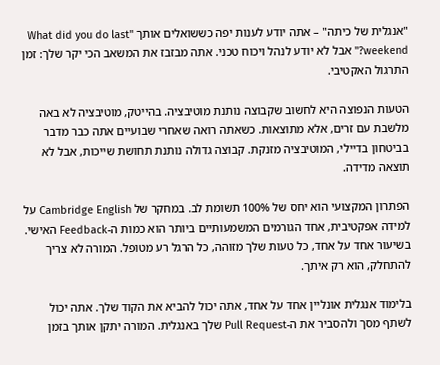"אנגלית של כיתה" – אתה יודע לענות יפה כששואלים אותך "What did you do last weekend?" אבל לא יודע לנהל ויכוח טכני. אתה מבזבז את המשאב הכי יקר שלך: זמן התרגול האקטיבי.

הטעות הנפוצה היא לחשוב שקבוצה נותנת מוטיבציה. בהייטק, מוטיבציה לא באה מלשבת עם זרים, אלא מתוצאות. כשאתה רואה שאחרי שבועיים אתה כבר מדבר בביטחון בדיילי, המוטיבציה מזנקת. קבוצה גדולה נותנת תחושת שייכות, אבל לא תוצאה מדידה.

הפתרון המקצועי הוא יחס של 100% תשומת לב. במחקר של Cambridge English על למידה אפקטיבית, אחד הגורמים המשמעותיים ביותר הוא כמות ה-Feedback האישי. בשיעור אחד על אחד, כל טעות שלך מזוהה, כל הרגל רע מטופל. המורה לא צריך להתחלק, הוא רק איתך.

בלימוד אנגלית אונליין אחד על אחד, אתה יכול להביא את הקוד שלך. אתה יכול לשתף מסך ולהסביר את ה-Pull Request שלך באנגלית. המורה יתקן אותך בזמן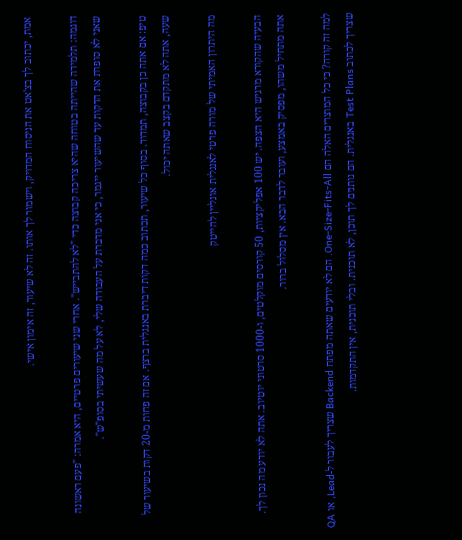אמת, יכתוב לך בצ'אט את הניסוח המדויק, וישמור לך אותו. זה לא שיעור, זה אימון אישי.

דוגמה: תלמידה שהייתה בטוחה שהיא צריכה קבוצה כדי "לא להתבייש". אחרי שני שיעורים פרטיים, היא אמרה: "פעם ראשונה שאני לא סופרת את הדקות עד שהשיעור ייגמר, כי אני מדברת על העבודה שלי, לא על מה שעשיתי בסופ"ש".

טיפ: אם אתה כן בקבוצה, תמדוד. בסוף כל שיעור, תכתוב כמה דקות דיברת באנגלית ברצף. אם זה פחות מ-20 דקות בשיעור של שעה, אתה לא מתקדם בקצב שאתה יכול.

מה היתרון האמיתי של מורה פרטי לאנגלית אונליין להייטק

הבעיה שהקורא מרגיש היא הצפה. יש 100 אפליקציות, 50 קורסים מוקלטים, ו-1000 סרטוני יוטיוב. אתה לא יודע מה נכון לך. אתה מתחיל משהו, מפסיק באמצע, ועובר לדבר הבא. אין מסלול ברור.

למה זה קורה? כי כל המוצרים האלה הם One-Size-Fits-All. הם לא יודעים שאתה מפתח Backend שצריך לעבור ל-Lead, או QA שצריך לכתוב Test Plans באנגלית. הם נותנים לך תוכן, לא תוכנית. ובלי תוכנית, אין התקדמות.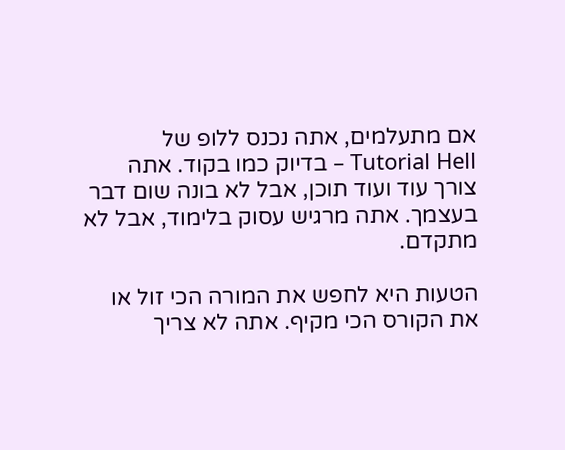אם מתעלמים, אתה נכנס ללופ של Tutorial Hell – בדיוק כמו בקוד. אתה צורך עוד ועוד תוכן, אבל לא בונה שום דבר בעצמך. אתה מרגיש עסוק בלימוד, אבל לא מתקדם.

הטעות היא לחפש את המורה הכי זול או את הקורס הכי מקיף. אתה לא צריך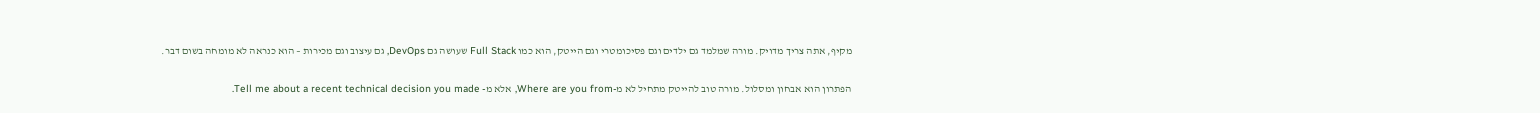מקיף, אתה צריך מדויק. מורה שמלמד גם ילדים וגם פסיכומטרי וגם הייטק, הוא כמו Full Stack שעושה גם DevOps, גם עיצוב וגם מכירות – הוא כנראה לא מומחה בשום דבר.

הפתרון הוא אבחון ומסלול. מורה טוב להייטק מתחיל לא מ-Where are you from, אלא מ- Tell me about a recent technical decision you made.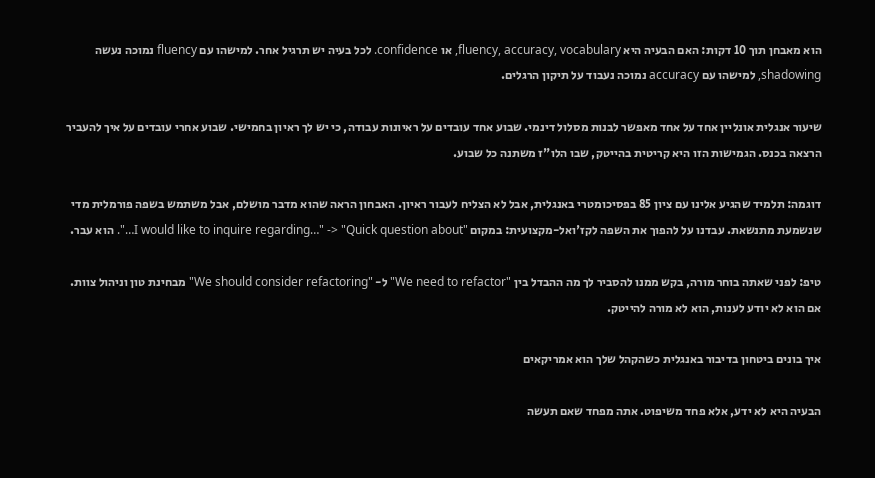הוא מאבחן תוך 10 דקות: האם הבעיה היא fluency, accuracy, vocabulary, או confidence. לכל בעיה יש תרגיל אחר. למישהו עם fluency נמוכה נעשה shadowing, למישהו עם accuracy נמוכה נעבוד על תיקון הרגלים.

שיעור אנגלית אונליין אחד על אחד מאפשר לבנות מסלול דינמי. שבוע אחד עובדים על ראיונות עבודה, כי יש לך ראיון בחמישי. שבוע אחרי עובדים על איך להעביר הרצאה בכנס. הגמישות הזו היא קריטית בהייטק, שבו הלו"ז משתנה כל שבוע.

דוגמה: תלמיד שהגיע אלינו עם ציון 85 בפסיכומטרי באנגלית, אבל לא הצליח לעבור ראיון. האבחון הראה שהוא מדבר מושלם, אבל משתמש בשפה פורמלית מדי שנשמעת מתנשאת. עבדנו על להפוך את השפה לקז'ואל-מקצועית: במקום "I would like to inquire regarding…" -> "Quick question about…". הוא עבר.

טיפ: לפני שאתה בוחר מורה, בקש ממנו להסביר לך מה ההבדל בין "We need to refactor" ל- "We should consider refactoring" מבחינת טון וניהול צוות. אם הוא לא יודע לענות, הוא לא מורה להייטק.

איך בונים ביטחון בדיבור באנגלית כשהקהל שלך הוא אמריקאים

הבעיה היא לא ידע, אלא פחד משיפוט. אתה מפחד שאם תעשה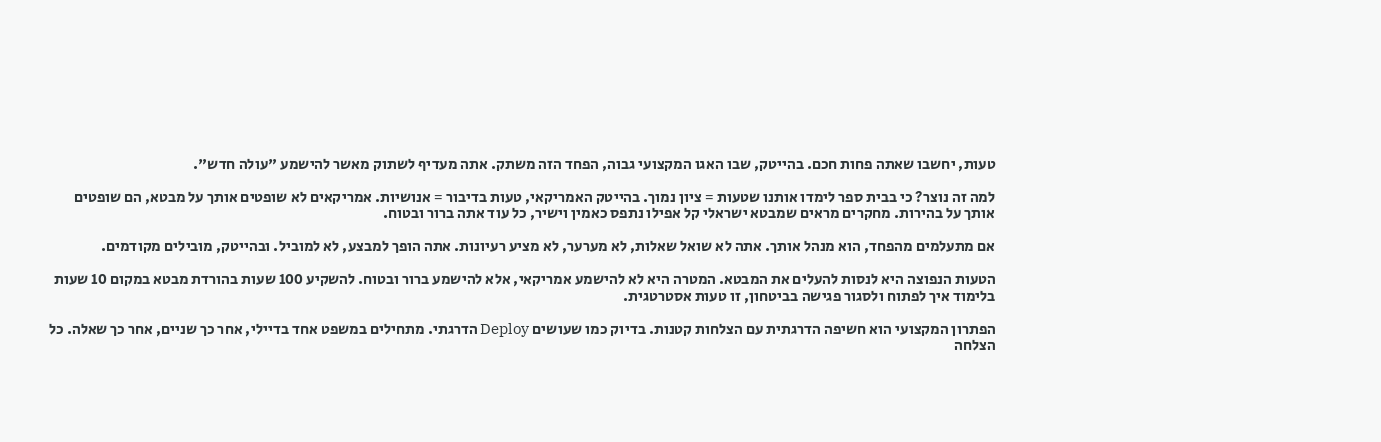טעות, יחשבו שאתה פחות חכם. בהייטק, שבו האגו המקצועי גבוה, הפחד הזה משתק. אתה מעדיף לשתוק מאשר להישמע "עולה חדש".

למה זה נוצר? כי בבית ספר לימדו אותנו שטעות = ציון נמוך. בהייטק האמריקאי, טעות בדיבור = אנושיות. אמריקאים לא שופטים אותך על מבטא, הם שופטים אותך על בהירות. מחקרים מראים שמבטא ישראלי קל אפילו נתפס כאמין וישיר, כל עוד אתה ברור ובטוח.

אם מתעלמים מהפחד, הוא מנהל אותך. אתה לא שואל שאלות, לא מערער, לא מציע רעיונות. אתה הופך למבצע, לא למוביל. ובהייטק, מובילים מקודמים.

הטעות הנפוצה היא לנסות להעלים את המבטא. המטרה היא לא להישמע אמריקאי, אלא להישמע ברור ובטוח. להשקיע 100 שעות בהורדת מבטא במקום 10 שעות בלימוד איך לפתוח ולסגור פגישה בביטחון, זו טעות אסטרטגית.

הפתרון המקצועי הוא חשיפה הדרגתית עם הצלחות קטנות. בדיוק כמו שעושים Deploy הדרגתי. מתחילים במשפט אחד בדיילי, אחר כך שניים, אחר כך שאלה. כל הצלחה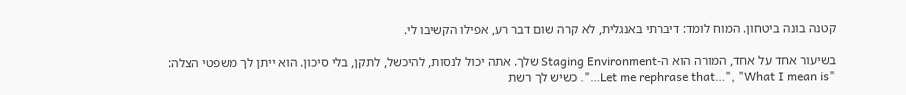קטנה בונה ביטחון. המוח לומד: דיברתי באנגלית, לא קרה שום דבר רע, אפילו הקשיבו לי.

בשיעור אחד על אחד, המורה הוא ה-Staging Environment שלך. אתה יכול לנסות, להיכשל, לתקן, בלי סיכון. הוא ייתן לך משפטי הצלה: "Let me rephrase that…", "What I mean is…". כשיש לך רשת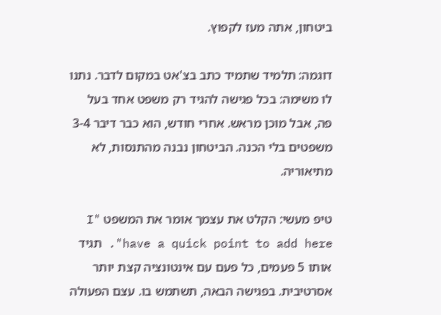ביטחון, אתה מעז לקפוץ.

דוגמה: תלמיד שתמיד כתב בצ'אט במקום לדבר. נתנו לו משימה: בכל פגישה להגיד רק משפט אחד בעל פה, אבל מוכן מראש. אחרי חודש, הוא כבר דיבר 3-4 משפטים בלי הכנה. הביטחון נבנה מהתנסות, לא מתיאוריה.

טיפ מעשי: הקלט את עצמך אומר את המשפט "I have a quick point to add here". תגיד אותו 5 פעמים, כל פעם עם אינטונציה קצת יותר אסרטיבית. בפגישה הבאה, תשתמש בו. עצם הפעולה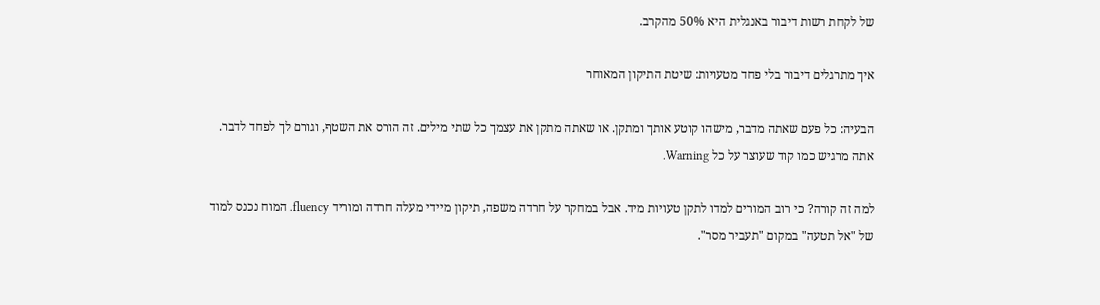של לקחת רשות דיבור באנגלית היא 50% מהקרב.

איך מתרגלים דיבור בלי פחד מטעויות: שיטת התיקון המאוחר

הבעיה: כל פעם שאתה מדבר, מישהו קוטע אותך ומתקן. או שאתה מתקן את עצמך כל שתי מילים. זה הורס את השטף, וגורם לך לפחד לדבר. אתה מרגיש כמו קוד שעוצר על כל Warning.

למה זה קורה? כי רוב המורים למדו לתקן טעויות מיד. אבל במחקר על חרדה משפה, תיקון מיידי מעלה חרדה ומוריד fluency. המוח נכנס למוד של "אל תטעה" במקום "תעביר מסר".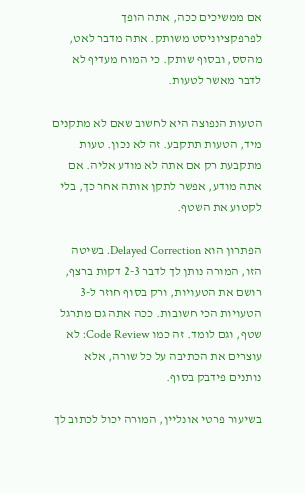אם ממשיכים ככה, אתה הופך לפרפקציוניסט משותק. אתה מדבר לאט, מהסס, ובסוף שותק. כי המוח מעדיף לא לדבר מאשר לטעות.

הטעות הנפוצה היא לחשוב שאם לא מתקנים מיד, הטעות תתקבע. זה לא נכון. טעות מתקבעת רק אם אתה לא מודע אליה. אם אתה מודע, אפשר לתקן אותה אחר כך, בלי לקטוע את השטף.

הפתרון הוא Delayed Correction. בשיטה הזו, המורה נותן לך לדבר 2-3 דקות ברצף, רושם את הטעויות, ורק בסוף חוזר ל-3 הטעויות הכי חשובות. ככה אתה גם מתרגל שטף, וגם לומד. זה כמו Code Review: לא עוצרים את הכתיבה על כל שורה, אלא נותנים פידבק בסוף.

בשיעור פרטי אונליין, המורה יכול לכתוב לך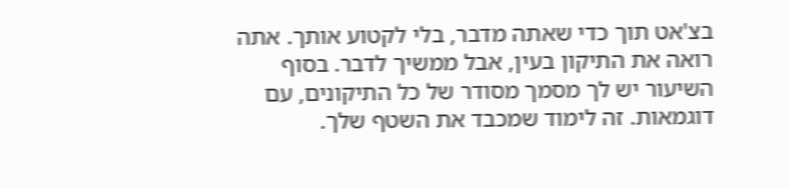בצ'אט תוך כדי שאתה מדבר, בלי לקטוע אותך. אתה רואה את התיקון בעין, אבל ממשיך לדבר. בסוף השיעור יש לך מסמך מסודר של כל התיקונים, עם דוגמאות. זה לימוד שמכבד את השטף שלך.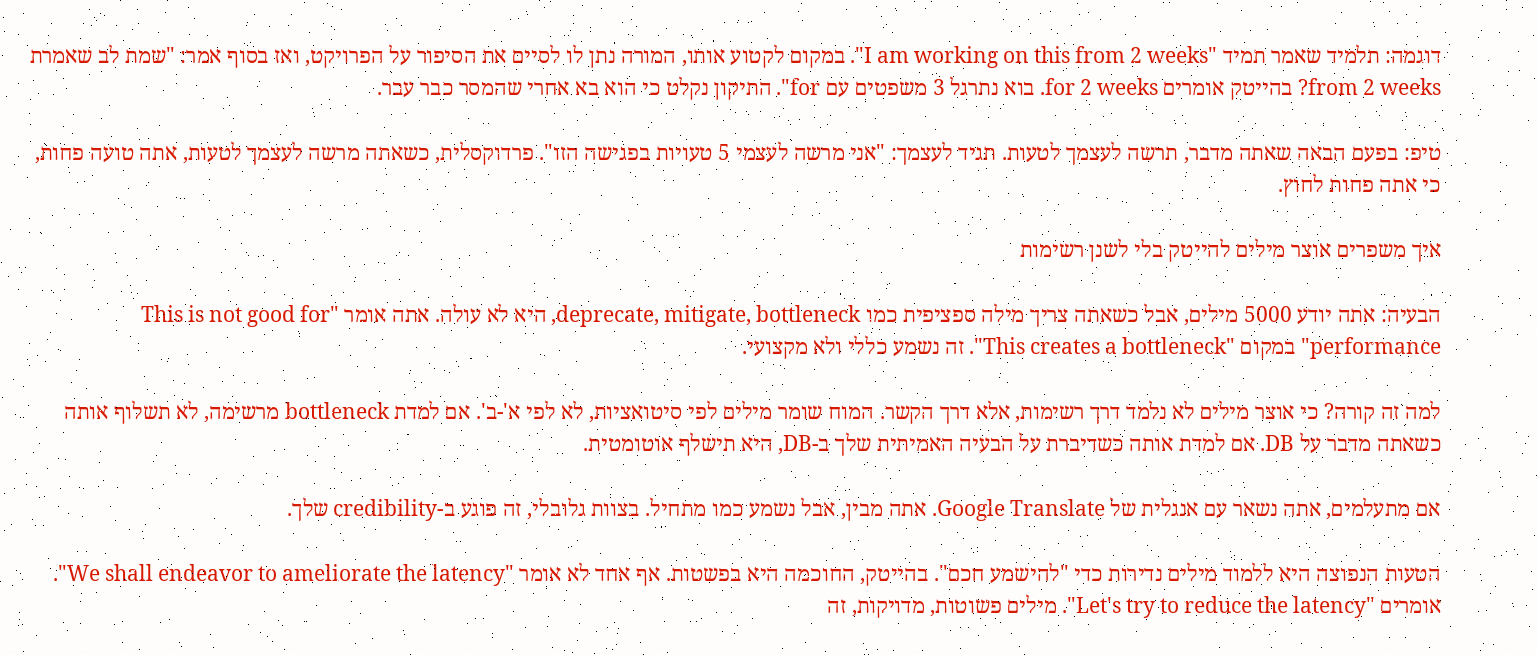דוגמה: תלמיד שאמר תמיד "I am working on this from 2 weeks". במקום לקטוע אותו, המורה נתן לו לסיים את הסיפור על הפרויקט, ואז בסוף אמר: "שמת לב שאמרת from 2 weeks? בהייטק אומרים for 2 weeks. בוא נתרגל 3 משפטים עם for". התיקון נקלט כי הוא בא אחרי שהמסר כבר עבר.

טיפ: בפעם הבאה שאתה מדבר, תרשה לעצמך לטעות. תגיד לעצמך: "אני מרשה לעצמי 5 טעויות בפגישה הזו". פרדוקסלית, כשאתה מרשה לעצמך לטעות, אתה טועה פחות, כי אתה פחות לחוץ.

איך משפרים אוצר מילים להייטק בלי לשנן רשימות

הבעיה: אתה יודע 5000 מילים, אבל כשאתה צריך מילה ספציפית כמו deprecate, mitigate, bottleneck, היא לא עולה. אתה אומר "This is not good for performance" במקום "This creates a bottleneck". זה נשמע כללי ולא מקצועי.

למה זה קורה? כי אוצר מילים לא נלמד דרך רשימות, אלא דרך הקשר. המוח שומר מילים לפי סיטואציות, לא לפי א'-ב'. אם למדת bottleneck מרשימה, לא תשלוף אותה כשאתה מדבר על DB. אם למדת אותה כשדיברת על הבעיה האמיתית שלך ב-DB, היא תישלף אוטומטית.

אם מתעלמים, אתה נשאר עם אנגלית של Google Translate. אתה מבין, אבל נשמע כמו מתחיל. בצוות גלובלי, זה פוגע ב-credibility שלך.

הטעות הנפוצה היא ללמוד מילים נדירות כדי "להישמע חכם". בהייטק, החוכמה היא בפשטות. אף אחד לא אומר "We shall endeavor to ameliorate the latency". אומרים "Let's try to reduce the latency". מילים פשוטות, מדויקות, זה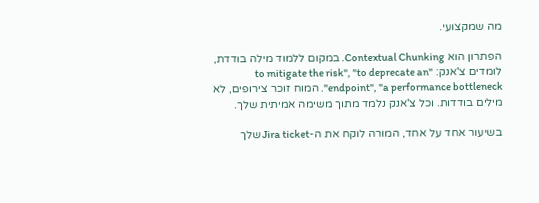מה שמקצועי.

הפתרון הוא Contextual Chunking. במקום ללמוד מילה בודדת, לומדים צ'אנק: "to mitigate the risk", "to deprecate an endpoint", "a performance bottleneck". המוח זוכר צירופים, לא מילים בודדות. וכל צ'אנק נלמד מתוך משימה אמיתית שלך.

בשיעור אחד על אחד, המורה לוקח את ה-Jira ticket שלך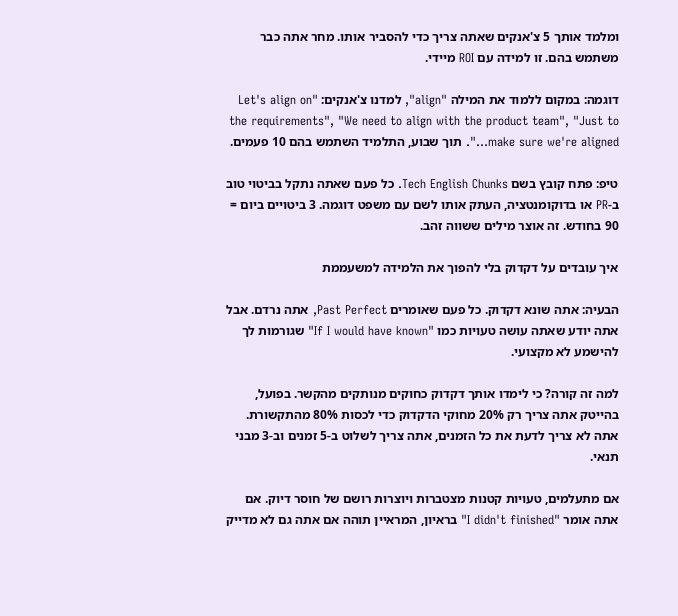ומלמד אותך 5 צ'אנקים שאתה צריך כדי להסביר אותו. מחר אתה כבר משתמש בהם. זו למידה עם ROI מיידי.

דוגמה: במקום ללמוד את המילה "align", למדנו צ'אנקים: "Let's align on the requirements", "We need to align with the product team", "Just to make sure we're aligned…". תוך שבוע, התלמיד השתמש בהם 10 פעמים.

טיפ: פתח קובץ בשם Tech English Chunks. כל פעם שאתה נתקל בביטוי טוב ב-PR או בדוקומנטציה, העתק אותו לשם עם משפט דוגמה. 3 ביטויים ביום = 90 בחודש. זה אוצר מילים ששווה זהב.

איך עובדים על דקדוק בלי להפוך את הלמידה למשעממת

הבעיה: אתה שונא דקדוק. כל פעם שאומרים Past Perfect, אתה נרדם. אבל אתה יודע שאתה עושה טעויות כמו "If I would have known" שגורמות לך להישמע לא מקצועי.

למה זה קורה? כי לימדו אותך דקדוק כחוקים מנותקים מהקשר. בפועל, בהייטק אתה צריך רק 20% מחוקי הדקדוק כדי לכסות 80% מהתקשורת. אתה לא צריך לדעת את כל הזמנים, אתה צריך לשלוט ב-5 זמנים וב-3 מבני תנאי.

אם מתעלמים, טעויות קטנות מצטברות ויוצרות רושם של חוסר דיוק. אם אתה אומר "I didn't finished" בראיון, המראיין תוהה אם אתה גם לא מדייק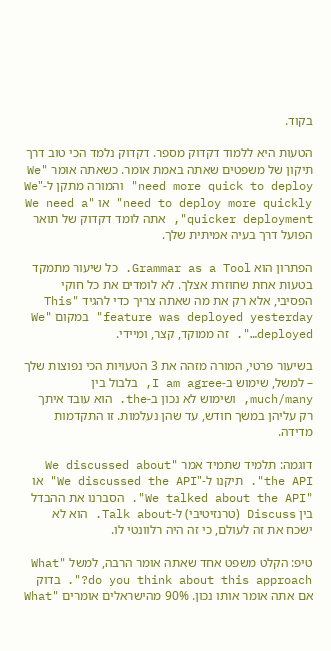בקוד.

הטעות היא ללמוד דקדוק מספר. דקדוק נלמד הכי טוב דרך תיקון של משפטים שאתה באמת אומר. כשאתה אומר "We need more quick to deploy" והמורה מתקן ל-"We need to deploy more quickly" או "We need a quicker deployment", אתה לומד דקדוק של תואר הפועל דרך בעיה אמיתית שלך.

הפתרון הוא Grammar as a Tool. כל שיעור מתמקד בטעות אחת שחוזרת אצלך. לא לומדים את כל חוקי הפסיבי, אלא רק את מה שאתה צריך כדי להגיד "This feature was deployed yesterday" במקום "We deployed…". זה ממוקד, קצר, ומיידי.

בשיעור פרטי, המורה מזהה את 3 הטעויות הכי נפוצות שלך – למשל, שימוש ב-I am agree, בלבול בין much/many, ושימוש לא נכון ב-the. הוא עובד איתך רק עליהן במשך חודש, עד שהן נעלמות. זו התקדמות מדידה.

דוגמה: תלמיד שתמיד אמר "We discussed about the API". תיקנו ל-"We discussed the API" או "We talked about the API". הסברנו את ההבדל בין Discuss (טרנזיטיבי) ל-Talk about. הוא לא ישכח את זה לעולם, כי זה היה רלוונטי לו.

טיפ: הקלט משפט אחד שאתה אומר הרבה, למשל "What do you think about this approach?". בדוק אם אתה אומר אותו נכון. 90% מהישראלים אומרים "What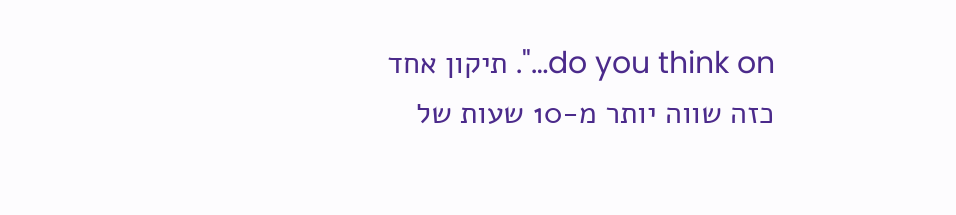do you think on…". תיקון אחד כזה שווה יותר מ-10 שעות של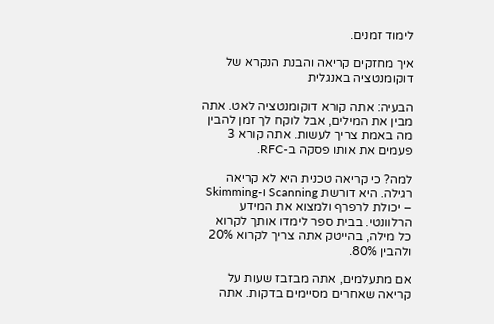לימוד זמנים.

איך מחזקים קריאה והבנת הנקרא של דוקומנטציה באנגלית

הבעיה: אתה קורא דוקומנטציה לאט. אתה מבין את המילים, אבל לוקח לך זמן להבין מה באמת צריך לעשות. אתה קורא 3 פעמים את אותו פסקה ב-RFC.

למה? כי קריאה טכנית היא לא קריאה רגילה. היא דורשת Scanning ו-Skimming – יכולת לרפרף ולמצוא את המידע הרלוונטי. בבית ספר לימדו אותך לקרוא כל מילה, בהייטק אתה צריך לקרוא 20% ולהבין 80%.

אם מתעלמים, אתה מבזבז שעות על קריאה שאחרים מסיימים בדקות. אתה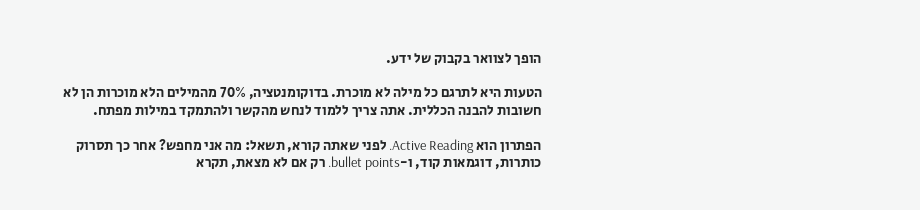הופך לצוואר בקבוק של ידע.

הטעות היא לתרגם כל מילה לא מוכרת. בדוקומנטציה, 70% מהמילים הלא מוכרות הן לא חשובות להבנה הכללית. אתה צריך ללמוד לנחש מהקשר ולהתמקד במילות מפתח.

הפתרון הוא Active Reading. לפני שאתה קורא, תשאל: מה אני מחפש? אחר כך תסרוק כותרות, דוגמאות קוד, ו-bullet points. רק אם לא מצאת, תקרא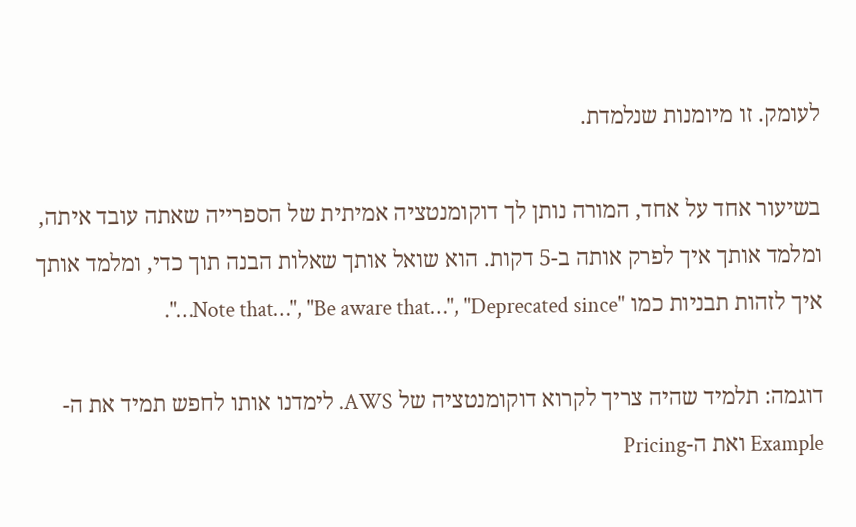לעומק. זו מיומנות שנלמדת.

בשיעור אחד על אחד, המורה נותן לך דוקומנטציה אמיתית של הספרייה שאתה עובד איתה, ומלמד אותך איך לפרק אותה ב-5 דקות. הוא שואל אותך שאלות הבנה תוך כדי, ומלמד אותך איך לזהות תבניות כמו "Note that…", "Be aware that…", "Deprecated since…".

דוגמה: תלמיד שהיה צריך לקרוא דוקומנטציה של AWS. לימדנו אותו לחפש תמיד את ה-Example ואת ה-Pricing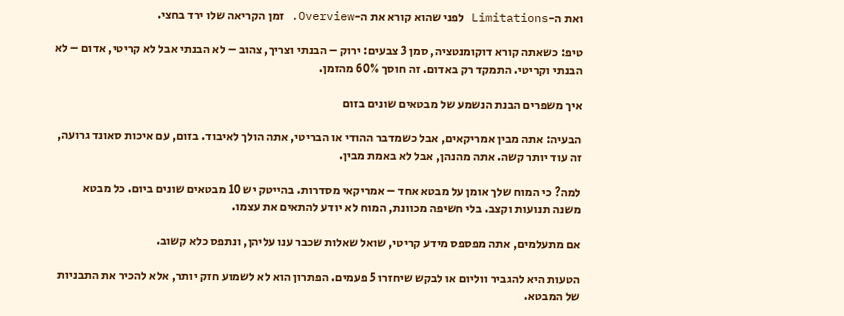ואת ה-Limitations לפני שהוא קורא את ה-Overview. זמן הקריאה שלו ירד בחצי.

טיפ: כשאתה קורא דוקומנטציה, סמן 3 צבעים: ירוק – הבנתי וצריך, צהוב – לא הבנתי אבל לא קריטי, אדום – לא הבנתי וקריטי. התמקד רק באדום. זה חוסך 60% מהזמן.

איך משפרים הבנת הנשמע של מבטאים שונים בזום

הבעיה: אתה מבין אמריקאים, אבל כשמדבר ההודי או הבריטי, אתה הולך לאיבוד. בזום, עם איכות סאונד גרועה, זה עוד יותר קשה. אתה מהנהן, אבל לא באמת מבין.

למה? כי המוח שלך אומן על מבטא אחד – אמריקאי מסדרות. בהייטק יש 10 מבטאים שונים ביום. כל מבטא משנה תנועות וקצב. בלי חשיפה מכוונת, המוח לא יודע להתאים את עצמו.

אם מתעלמים, אתה מפספס מידע קריטי, שואל שאלות שכבר ענו עליהן, ונתפס כלא קשוב.

הטעות היא להגביר ווליום או לבקש שיחזרו 5 פעמים. הפתרון הוא לא לשמוע חזק יותר, אלא להכיר את התבניות של המבטא.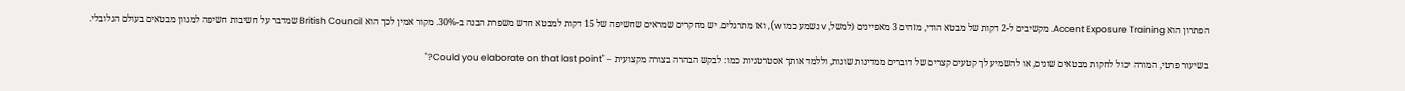הפתרון הוא Accent Exposure Training. מקשיבים ל-2 דקות של מבטא הודי, מזהים 3 מאפיינים (למשל, v נשמע כמו w), ואז מתרגלים. יש מחקרים שמראים שחשיפה של 15 דקות למבטא חדש משפרת הבנה ב-30%. מקור אמין לכך הוא British Council שמדבר על חשיבות חשיפה למגוון מבטאים בעולם הגלובלי.

בשיעור פרטי, המורה יכול לחקות מבטאים שונים, או להשמיע לך קטעים קצרים של דוברים ממדינות שונות, וללמד אותך אסטרטגיות כמו: לבקש הבהרה בצורה מקצועית – "Could you elaborate on that last point?"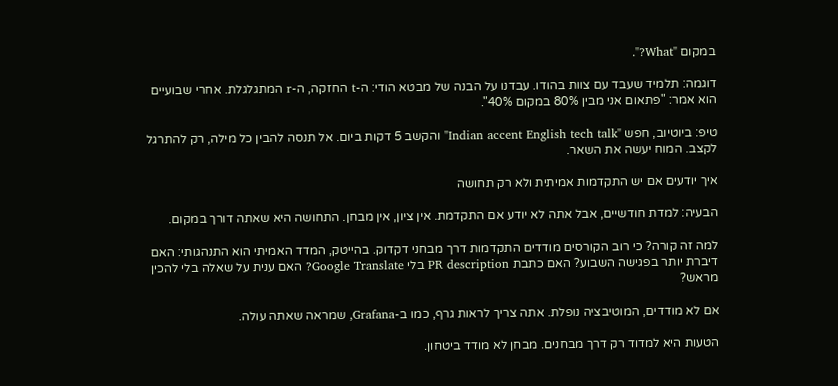במקום "What?".

דוגמה: תלמיד שעבד עם צוות בהודו. עבדנו על הבנה של מבטא הודי: ה-t החזקה, ה-r המתגלגלת. אחרי שבועיים הוא אמר: "פתאום אני מבין 80% במקום 40%".

טיפ: ביוטיוב, חפש "Indian accent English tech talk" והקשב 5 דקות ביום. אל תנסה להבין כל מילה, רק להתרגל לקצב. המוח יעשה את השאר.

איך יודעים אם יש התקדמות אמיתית ולא רק תחושה

הבעיה: למדת חודשיים, אבל אתה לא יודע אם התקדמת. אין ציון, אין מבחן. התחושה היא שאתה דורך במקום.

למה זה קורה? כי רוב הקורסים מודדים התקדמות דרך מבחני דקדוק. בהייטק, המדד האמיתי הוא התנהגותי: האם דיברת יותר בפגישה השבוע? האם כתבת PR description בלי Google Translate? האם ענית על שאלה בלי להכין מראש?

אם לא מודדים, המוטיבציה נופלת. אתה צריך לראות גרף, כמו ב-Grafana, שמראה שאתה עולה.

הטעות היא למדוד רק דרך מבחנים. מבחן לא מודד ביטחון.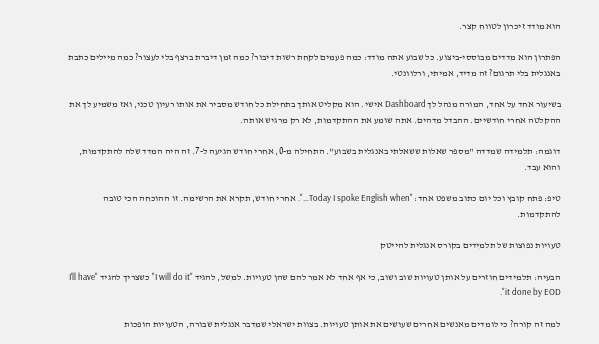הוא מודד זיכרון לטווח קצר.

הפתרון הוא מדדים מבוססי-ביצוע. כל שבוע אתה מודד: כמה פעמים לקחת רשות דיבור? כמה זמן דיברת ברצף בלי לעצור? כמה מיילים כתבת באנגלית בלי תרגום? זה מדיד, אמיתי, ורלוונטי.

בשיעור אחד על אחד, המורה מנהל לך Dashboard אישי. הוא מקליט אותך בתחילת כל חודש מסביר את אותו רעיון טכני, ואז משמיע לך את ההקלטה אחרי חודשיים. ההבדל מדהים. אתה שומע את ההתקדמות, לא רק מרגיש אותה.

דוגמה: תלמידה שמדדה "מספר שאלות ששאלתי באנגלית בשבוע". התחילה מ-0, אחרי חודש הגיעה ל-7. זה היה המדד שלה להתקדמות, והוא עבד.

טיפ: פתח קובץ וכל יום כתוב משפט אחד: "Today I spoke English when…". אחרי חודש, תקרא את הרשימה. זו ההוכחה הכי טובה להתקדמות.

טעויות נפוצות של תלמידים בקורס אנגלית להייטק

הבעיה: תלמידים חוזרים על אותן טעויות שוב ושוב, כי אף אחד לא אמר להם שהן טעויות. למשל, להגיד "I will do it" כשצריך להגיד "I'll have it done by EOD".

למה זה קורה? כי לומדים מאנשים אחרים שעושים את אותן טעויות. בצוות ישראלי שמדבר אנגלית שבורה, הטעויות הופכות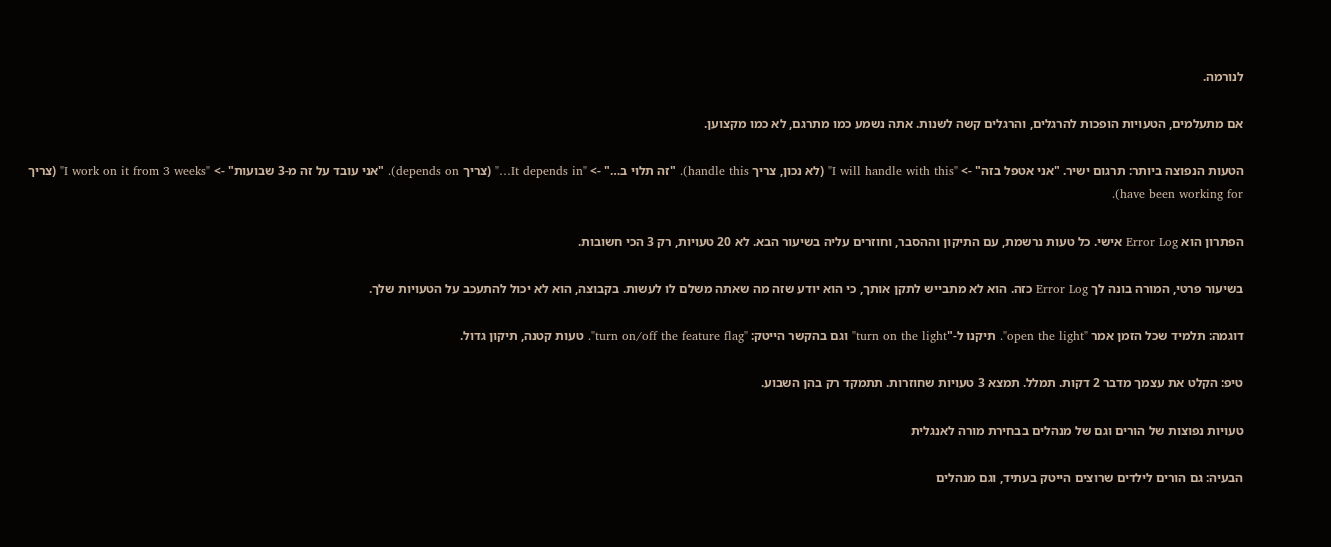לנורמה.

אם מתעלמים, הטעויות הופכות להרגלים, והרגלים קשה לשנות. אתה נשמע כמו מתרגם, לא כמו מקצוען.

הטעות הנפוצה ביותר: תרגום ישיר. "אני אטפל בזה" -> "I will handle with this" (לא נכון, צריך handle this). "זה תלוי ב…" -> "It depends in…" (צריך depends on). "אני עובד על זה מ-3 שבועות" -> "I work on it from 3 weeks" (צריך have been working for).

הפתרון הוא Error Log אישי. כל טעות נרשמת, עם התיקון וההסבר, וחוזרים עליה בשיעור הבא. לא 20 טעויות, רק 3 הכי חשובות.

בשיעור פרטי, המורה בונה לך Error Log כזה. הוא לא מתבייש לתקן אותך, כי הוא יודע שזה מה שאתה משלם לו לעשות. בקבוצה, הוא לא יכול להתעכב על הטעויות שלך.

דוגמה: תלמיד שכל הזמן אמר "open the light". תיקנו ל-"turn on the light" וגם בהקשר הייטק: "turn on/off the feature flag". טעות קטנה, תיקון גדול.

טיפ: הקלט את עצמך מדבר 2 דקות. תמלל. תמצא 3 טעויות שחוזרות. תתמקד רק בהן השבוע.

טעויות נפוצות של הורים וגם של מנהלים בבחירת מורה לאנגלית

הבעיה: גם הורים לילדים שרוצים הייטק בעתיד, וגם מנהלים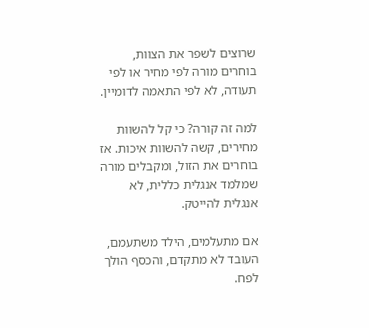שרוצים לשפר את הצוות, בוחרים מורה לפי מחיר או לפי תעודה, לא לפי התאמה לדומיין.

למה זה קורה? כי קל להשוות מחירים, קשה להשוות איכות. אז בוחרים את הזול, ומקבלים מורה שמלמד אנגלית כללית, לא אנגלית להייטק.

אם מתעלמים, הילד משתעמם, העובד לא מתקדם, והכסף הולך לפח.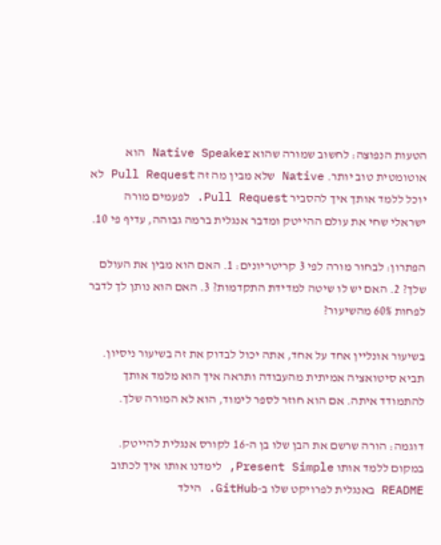הטעות הנפוצה: לחשוב שמורה שהוא Native Speaker הוא אוטומטית טוב יותר. Native שלא מבין מה זה Pull Request לא יוכל ללמד אותך איך להסביר Pull Request. לפעמים מורה ישראלי שחי את עולם ההייטק ומדבר אנגלית ברמה גבוהה, עדיף פי 10.

הפתרון: לבחור מורה לפי 3 קריטריונים: 1. האם הוא מבין את העולם שלך? 2. האם יש לו שיטה למדידת התקדמות? 3. האם הוא נותן לך לדבר לפחות 60% מהשיעור?

בשיעור אונליין אחד על אחד, אתה יכול לבדוק את זה בשיעור ניסיון. תביא סיטואציה אמיתית מהעבודה ותראה איך הוא מלמד אותך להתמודד איתה. אם הוא חוזר לספר לימוד, הוא לא המורה שלך.

דוגמה: הורה שרשם את הבן שלו בן ה-16 לקורס אנגלית להייטק. במקום ללמד אותו Present Simple, לימדנו אותו איך לכתוב README באנגלית לפרויקט שלו ב-GitHub. הילד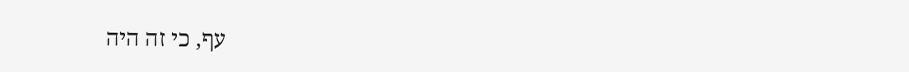עף, כי זה היה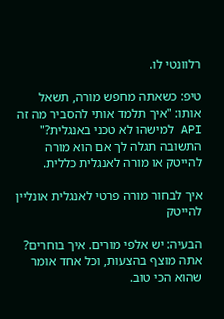רלוונטי לו.

טיפ: כשאתה מחפש מורה, תשאל אותו: "איך תלמד אותי להסביר מה זה API למישהו לא טכני באנגלית?" התשובה תגלה לך אם הוא מורה להייטק או מורה לאנגלית כללית.

איך לבחור מורה פרטי לאנגלית אונליין להייטק

הבעיה: יש אלפי מורים. איך בוחרים? אתה מוצף בהצעות, וכל אחד אומר שהוא הכי טוב.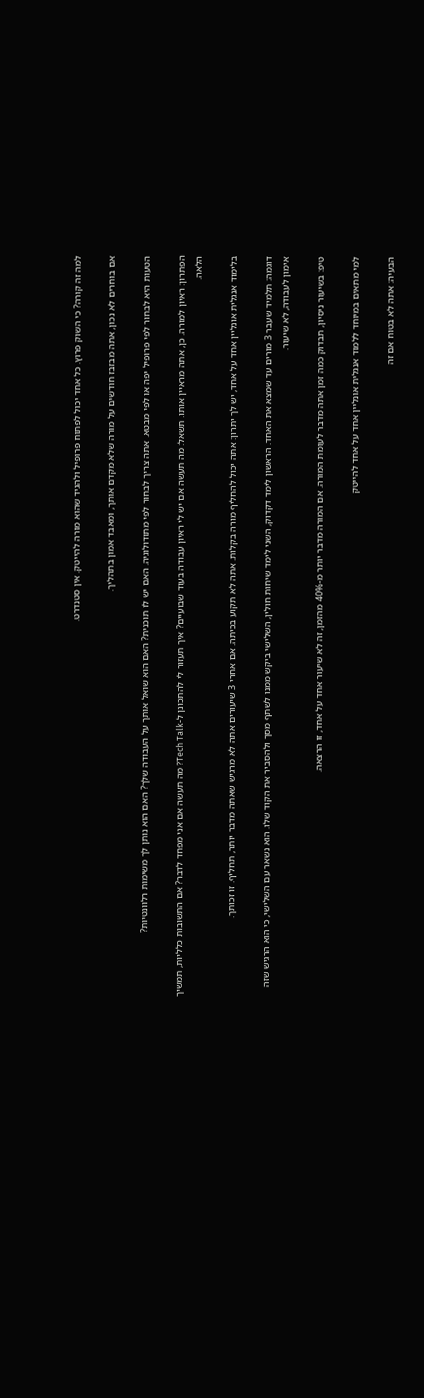למה זה קורה? כי השוק פרוץ. כל אחד יכול לפתוח פרופיל ולהגיד שהוא מורה להייטק. אין סטנדרט.

אם בוחרים לא נכון, אתה מבזבז חודשים על מורה שלא מקדם אותך, ומאבד אמון בתהליך.

הטעות היא לבחור לפי פרופיל יפה או לפי מבטא. אתה צריך לבחור לפי מתודולוגיה. האם יש לו תוכנית? האם הוא שואל אותך על העבודה שלך? האם הוא נותן לך משימות רלוונטיות?

הפתרון: ראיון למורה. כן, אתה מראיין אותו. תשאל: מה תעשה אם יש לי ראיון עבודה בעוד שבועיים? איך תעזור לי להתכונן ל-Tech Talk? מה תעשה אם אני מפחד לדבר? אם התשובות כלליות, תמשיך הלאה.

בלימוד אנגלית אונליין אחד על אחד, יש לך יתרון: אתה יכול להחליף מורה בקלות. אתה לא תקוע בכיתה. אם אחרי 3 שיעורים אתה לא מרגיש שאתה מדבר יותר, תחליף. זו זכותך.

דוגמה: תלמיד שעבר 3 מורים עד שמצא את האחד. הראשון לימד דקדוק, השני לימד שיחות חולין, השלישי ביקש ממנו לשתף מסך ולהסביר את הקוד שלו. הוא נשאר עם השלישי, כי הוא הרגיש שזה אימון לעבודה, לא שיעור.

טיפ: בשיעור ניסיון, תבדוק כמה זמן אתה מדבר לעומת המורה. אם המורה מדבר יותר מ-40% מהזמן, זה לא שיעור אחד על אחד, זו הרצאה.

למי מתאים במיוחד ללמוד אנגלית אונליין אחד על אחד להייטק

הבעיה: אתה לא בטוח אם זה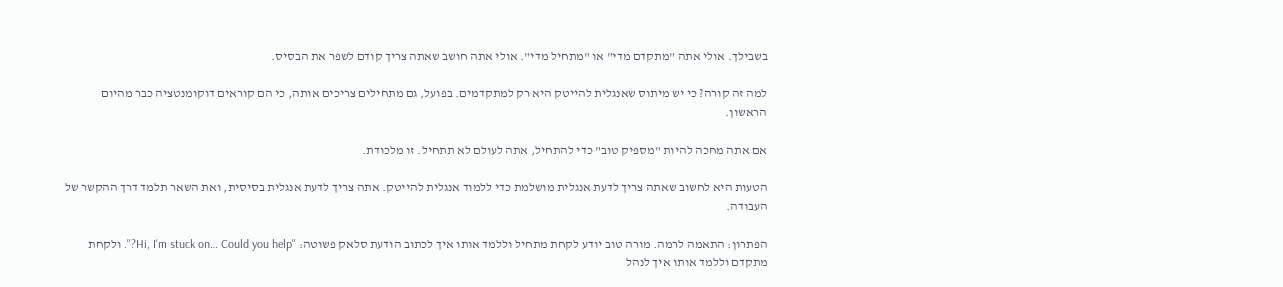בשבילך. אולי אתה "מתקדם מדי" או "מתחיל מדי". אולי אתה חושב שאתה צריך קודם לשפר את הבסיס.

למה זה קורה? כי יש מיתוס שאנגלית להייטק היא רק למתקדמים. בפועל, גם מתחילים צריכים אותה, כי הם קוראים דוקומנטציה כבר מהיום הראשון.

אם אתה מחכה להיות "מספיק טוב" כדי להתחיל, אתה לעולם לא תתחיל. זו מלכודת.

הטעות היא לחשוב שאתה צריך לדעת אנגלית מושלמת כדי ללמוד אנגלית להייטק. אתה צריך לדעת אנגלית בסיסית, ואת השאר תלמד דרך ההקשר של העבודה.

הפתרון: התאמה לרמה. מורה טוב יודע לקחת מתחיל וללמד אותו איך לכתוב הודעת סלאק פשוטה: "Hi, I'm stuck on… Could you help?". ולקחת מתקדם וללמד אותו איך לנהל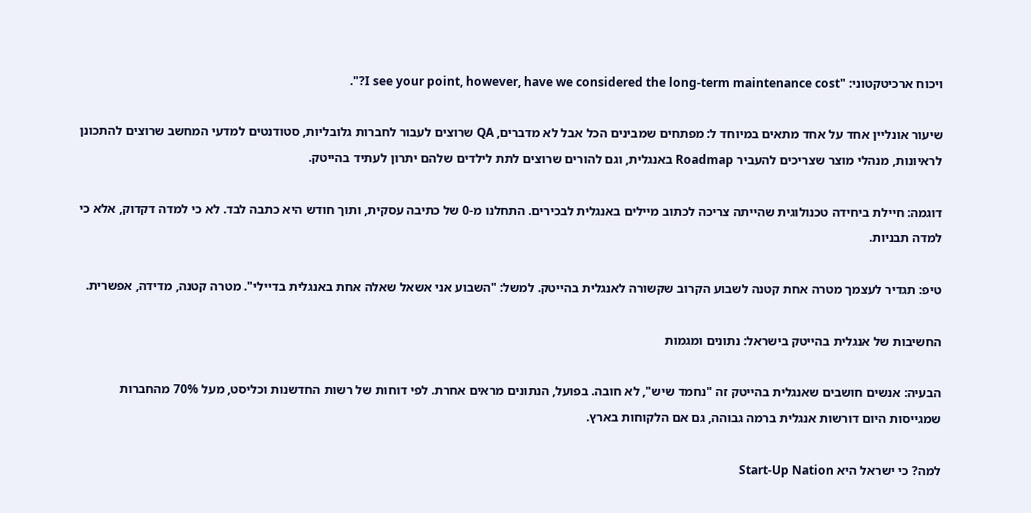ויכוח ארכיטקטוני: "I see your point, however, have we considered the long-term maintenance cost?".

שיעור אונליין אחד על אחד מתאים במיוחד ל: מפתחים שמבינים הכל אבל לא מדברים, QA שרוצים לעבור לחברות גלובליות, סטודנטים למדעי המחשב שרוצים להתכונן לראיונות, מנהלי מוצר שצריכים להעביר Roadmap באנגלית, וגם להורים שרוצים לתת לילדים שלהם יתרון לעתיד בהייטק.

דוגמה: חיילת ביחידה טכנולוגית שהייתה צריכה לכתוב מיילים באנגלית לבכירים. התחלנו מ-0 של כתיבה עסקית, ותוך חודש היא כתבה לבד. לא כי למדה דקדוק, אלא כי למדה תבניות.

טיפ: תגדיר לעצמך מטרה אחת קטנה לשבוע הקרוב שקשורה לאנגלית בהייטק. למשל: "השבוע אני אשאל שאלה אחת באנגלית בדיילי". מטרה קטנה, מדידה, אפשרית.

החשיבות של אנגלית בהייטק בישראל: נתונים ומגמות

הבעיה: אנשים חושבים שאנגלית בהייטק זה "נחמד שיש", לא חובה. בפועל, הנתונים מראים אחרת. לפי דוחות של רשות החדשנות וכליסט, מעל 70% מהחברות שמגייסות היום דורשות אנגלית ברמה גבוהה, גם אם הלקוחות בארץ.

למה? כי ישראל היא Start-Up Nation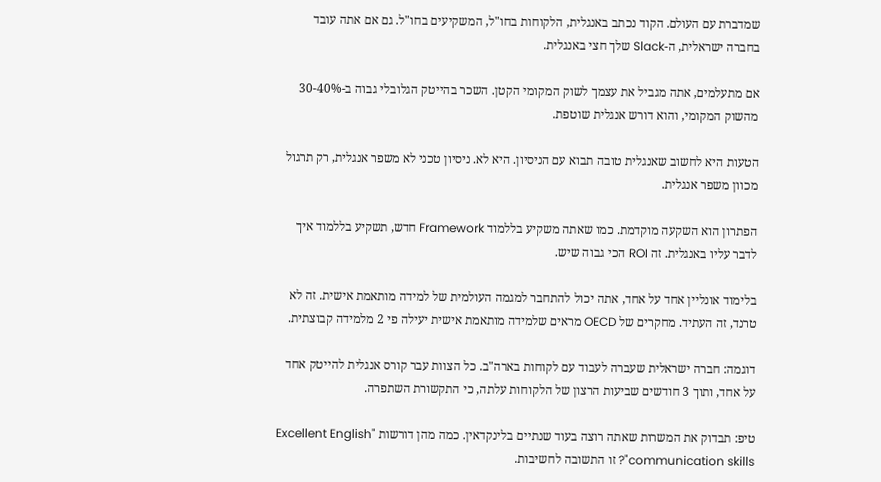שמדברת עם העולם. הקוד נכתב באנגלית, הלקוחות בחו"ל, המשקיעים בחו"ל. גם אם אתה עובד בחברה ישראלית, ה-Slack שלך חצי באנגלית.

אם מתעלמים, אתה מגביל את עצמך לשוק המקומי הקטן. השכר בהייטק הגלובלי גבוה ב-30-40% מהשוק המקומי, והוא דורש אנגלית שוטפת.

הטעות היא לחשוב שאנגלית טובה תבוא עם הניסיון. היא לא. ניסיון טכני לא משפר אנגלית, רק תרגול מכוון משפר אנגלית.

הפתרון הוא השקעה מוקדמת. כמו שאתה משקיע בללמוד Framework חדש, תשקיע בללמוד איך לדבר עליו באנגלית. זה ROI הכי גבוה שיש.

בלימוד אונליין אחד על אחד, אתה יכול להתחבר למגמה העולמית של למידה מותאמת אישית. זה לא טרנד, זה העתיד. מחקרים של OECD מראים שלמידה מותאמת אישית יעילה פי 2 מלמידה קבוצתית.

דוגמה: חברה ישראלית שעברה לעבוד עם לקוחות בארה"ב. כל הצוות עבר קורס אנגלית להייטק אחד על אחד, ותוך 3 חודשים שביעות הרצון של הלקוחות עלתה, כי התקשורת השתפרה.

טיפ: תבדוק את המשרות שאתה רוצה בעוד שנתיים בלינקדאין. כמה מהן דורשות "Excellent English communication skills"? זו התשובה לחשיבות.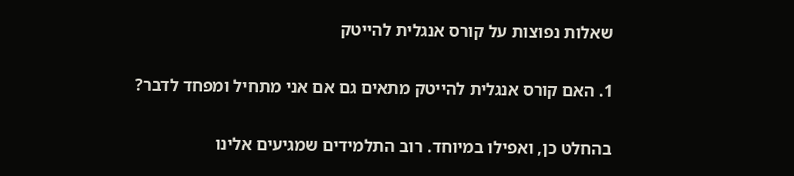שאלות נפוצות על קורס אנגלית להייטק

1. האם קורס אנגלית להייטק מתאים גם אם אני מתחיל ומפחד לדבר?

בהחלט כן, ואפילו במיוחד. רוב התלמידים שמגיעים אלינו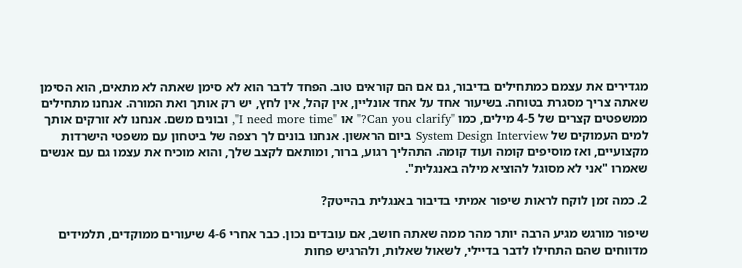מגדירים את עצמם כמתחילים בדיבור, גם אם הם קוראים טוב. הפחד לדבר הוא לא סימן שאתה לא מתאים, הוא הסימן שאתה צריך מסגרת בטוחה. בשיעור אחד על אחד אונליין, אין קהל, אין לחץ, יש רק אותך ואת המורה. אנחנו מתחילים ממשפטים קצרים של 4-5 מילים, כמו "Can you clarify?" או "I need more time", ובונים משם. אנחנו לא זורקים אותך למים העמוקים של System Design Interview ביום הראשון. אנחנו בונים לך רצפה של ביטחון עם משפטי הישרדות מקצועיים, ואז מוסיפים קומה ועוד קומה. התהליך רגוע, ברור, ומותאם לקצב שלך, והוא מוכיח את עצמו גם עם אנשים שאמרו "אני לא מסוגל להוציא מילה באנגלית".

2. כמה זמן לוקח לראות שיפור אמיתי בדיבור באנגלית בהייטק?

שיפור מורגש מגיע הרבה יותר מהר ממה שאתה חושב, אם עובדים נכון. כבר אחרי 4-6 שיעורים ממוקדים, תלמידים מדווחים שהם התחילו לדבר בדיילי, לשאול שאלות, ולהרגיש פחות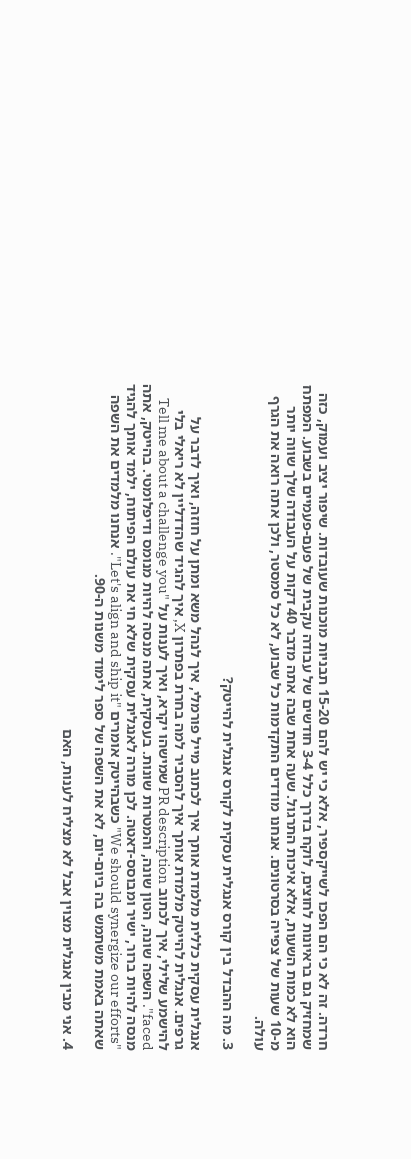חרדה. זה לא כי הם הפכו לשייקספיר, אלא כי יש להם 15-20 תבניות מוכנות שעובדות. שיפור יציב ועמוק, כזה שמחזיק גם בראיונות לחוצים, לוקח בדרך כלל 3-4 חודשים של עבודה עקבית של פעם-פעמיים בשבוע. המפתח הוא לא כמות השעות, אלא איכות התרגול. שעה אחת שבה אתה מדבר 40 דקות על העבודה שלך שווה יותר מ-10 שעות של צפייה בסרטונים. אנחנו מודדים התקדמות כל שבוע, לא כל סמסטר, ולכן אתה רואה את הגרף עולה.

3. מה ההבדל בין קורס אנגלית עסקית לקורס אנגלית להייטק?

אנגלית עסקית כללית מלמדת אותך איך לכתוב מייל פורמלי, איך לנהל משא ומתן על חוזה, ואיך לדבר על גרפים. אנגלית להייטק מלמדת אותך איך להסביר למה בחרת בפתרון X, איך להגיד שהדדליין לא ריאלי בלי להישמע שלילי, איך לכתוב PR description שמישהו יקרא, ואיך לענות על "Tell me about a challenge you faced". השפה שונה, הטון שונה, והמטרות שונות. בעסקית, אתה מנסה להיות מנומס ודיפלומטי. בהייטק, אתה מנסה להיות ברור, ישיר ומבוסס-דאטה. לכן מורה לאנגלית עסקית שלא חי את עולם הפיתוח, ילמד אותך להגיד "We should synergize our efforts" כשבהייטק אומרים "Let's align and ship it". אנחנו מלמדים את השפה שאתה באמת משתמש בה ביום-יום, לא את השפה של ספר לימוד משנות ה-90.

4. אני מבין אנגלית מצוין אבל לא מצליח לענות, האם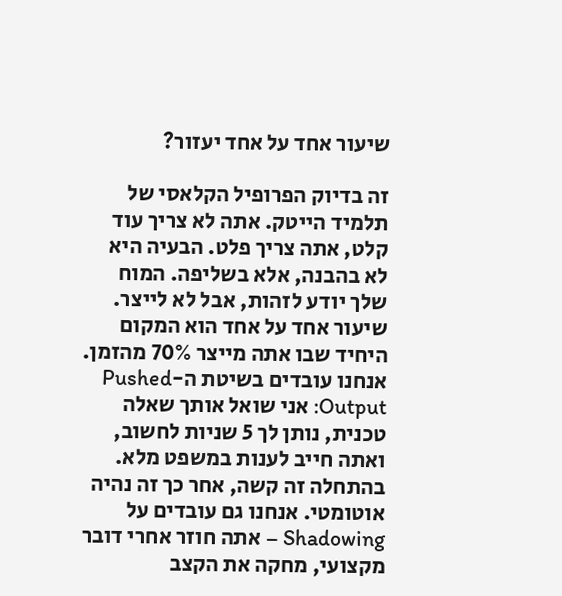שיעור אחד על אחד יעזור?

זה בדיוק הפרופיל הקלאסי של תלמיד הייטק. אתה לא צריך עוד קלט, אתה צריך פלט. הבעיה היא לא בהבנה, אלא בשליפה. המוח שלך יודע לזהות, אבל לא לייצר. שיעור אחד על אחד הוא המקום היחיד שבו אתה מייצר 70% מהזמן. אנחנו עובדים בשיטת ה-Pushed Output: אני שואל אותך שאלה טכנית, נותן לך 5 שניות לחשוב, ואתה חייב לענות במשפט מלא. בהתחלה זה קשה, אחר כך זה נהיה אוטומטי. אנחנו גם עובדים על Shadowing – אתה חוזר אחרי דובר מקצועי, מחקה את הקצב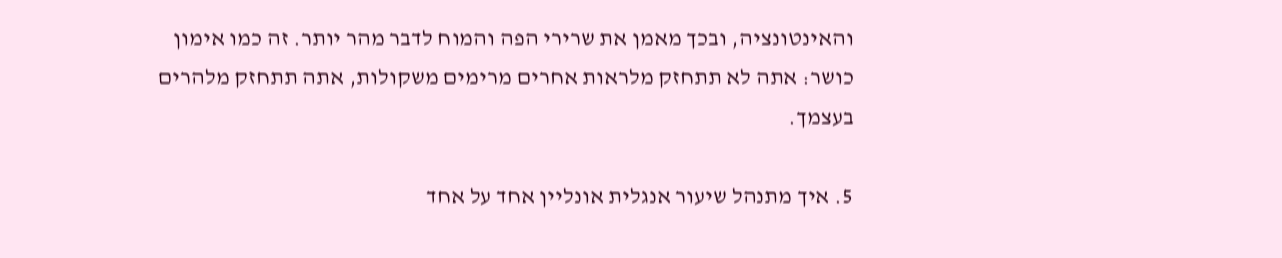והאינטונציה, ובכך מאמן את שרירי הפה והמוח לדבר מהר יותר. זה כמו אימון כושר: אתה לא תתחזק מלראות אחרים מרימים משקולות, אתה תתחזק מלהרים בעצמך.

5. איך מתנהל שיעור אנגלית אונליין אחד על אחד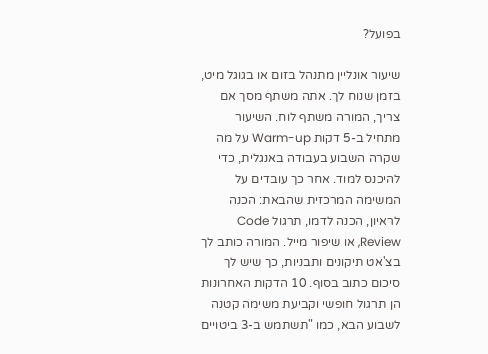בפועל?

שיעור אונליין מתנהל בזום או בגוגל מיט, בזמן שנוח לך. אתה משתף מסך אם צריך, המורה משתף לוח. השיעור מתחיל ב-5 דקות Warm-up על מה שקרה השבוע בעבודה באנגלית, כדי להיכנס למוד. אחר כך עובדים על המשימה המרכזית שהבאת: הכנה לראיון, הכנה לדמו, תרגול Code Review, או שיפור מייל. המורה כותב לך בצ'אט תיקונים ותבניות, כך שיש לך סיכום כתוב בסוף. 10 הדקות האחרונות הן תרגול חופשי וקביעת משימה קטנה לשבוע הבא, כמו "תשתמש ב-3 ביטויים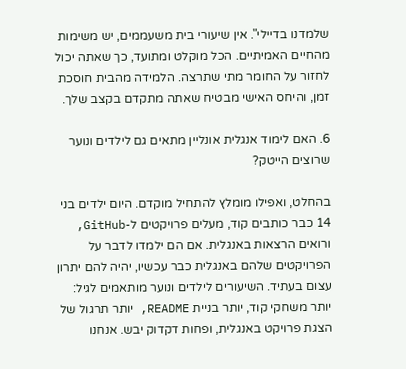שלמדנו בדיילי". אין שיעורי בית משעממים, יש משימות מהחיים האמיתיים. הכל מוקלט ומתועד, כך שאתה יכול לחזור על החומר מתי שתרצה. הלמידה מהבית חוסכת זמן, והיחס האישי מבטיח שאתה מתקדם בקצב שלך.

6. האם לימוד אנגלית אונליין מתאים גם לילדים ונוער שרוצים הייטק?

בהחלט, ואפילו מומלץ להתחיל מוקדם. היום ילדים בני 14 כבר כותבים קוד, מעלים פרויקטים ל-GitHub, ורואים הרצאות באנגלית. אם הם ילמדו לדבר על הפרויקטים שלהם באנגלית כבר עכשיו, יהיה להם יתרון עצום בעתיד. השיעורים לילדים ונוער מותאמים לגיל: יותר משחקי קוד, יותר בניית README, יותר תרגול של הצגת פרויקט באנגלית, ופחות דקדוק יבש. אנחנו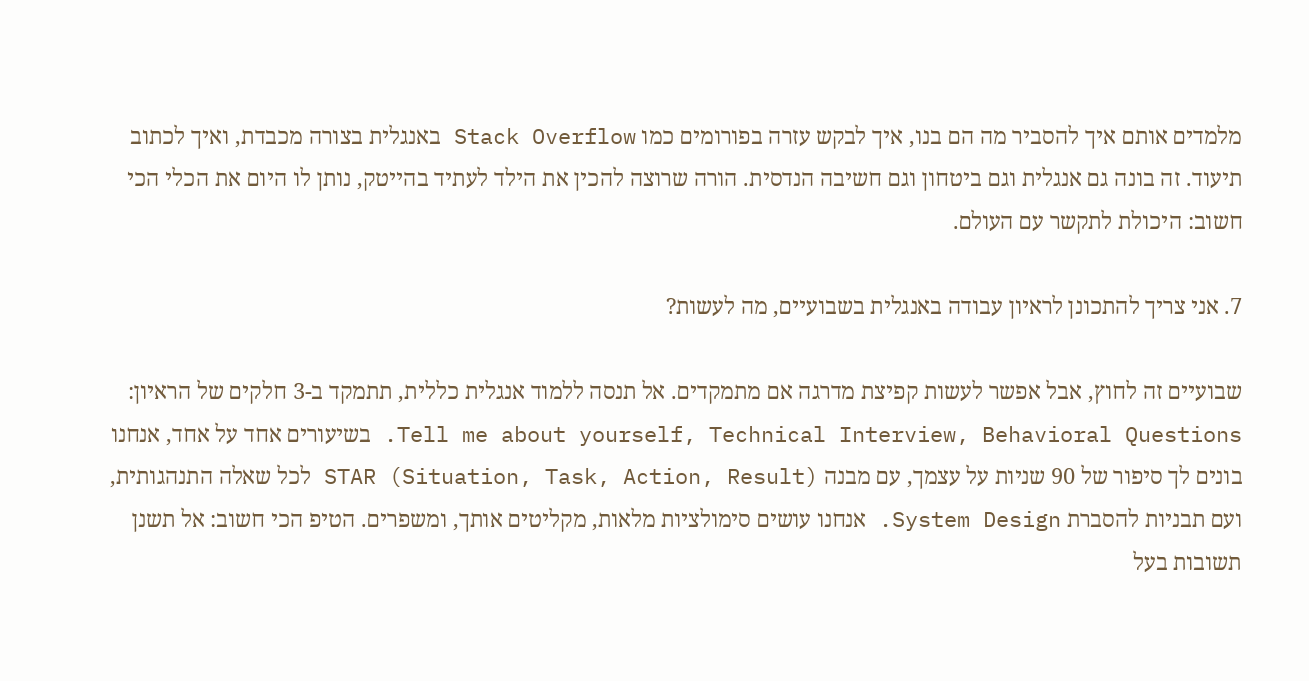מלמדים אותם איך להסביר מה הם בנו, איך לבקש עזרה בפורומים כמו Stack Overflow באנגלית בצורה מכבדת, ואיך לכתוב תיעוד. זה בונה גם אנגלית וגם ביטחון וגם חשיבה הנדסית. הורה שרוצה להכין את הילד לעתיד בהייטק, נותן לו היום את הכלי הכי חשוב: היכולת לתקשר עם העולם.

7. אני צריך להתכונן לראיון עבודה באנגלית בשבועיים, מה לעשות?

שבועיים זה לחוץ, אבל אפשר לעשות קפיצת מדרגה אם מתמקדים. אל תנסה ללמוד אנגלית כללית, תתמקד ב-3 חלקים של הראיון: Tell me about yourself, Technical Interview, Behavioral Questions. בשיעורים אחד על אחד, אנחנו בונים לך סיפור של 90 שניות על עצמך, עם מבנה STAR (Situation, Task, Action, Result) לכל שאלה התנהגותית, ועם תבניות להסברת System Design. אנחנו עושים סימולציות מלאות, מקליטים אותך, ומשפרים. הטיפ הכי חשוב: אל תשנן תשובות בעל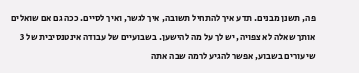פה, תשנן מבנים. תדע איך להתחיל תשובה, איך לגשר, ואיך לסיים. ככה גם אם שואלים אותך שאלה לא צפויה, יש לך על מה להישען. בשבועיים של עבודה אינטנסיבית של 3 שיעורים בשבוע, אפשר להגיע לרמה שבה אתה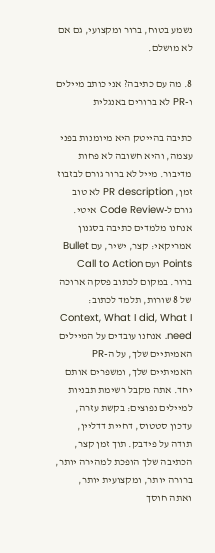נשמע בטוח, ברור ומקצועי, גם אם לא מושלם.

8. מה עם כתיבה? אני כותב מיילים ו-PR לא ברורים באנגלית

כתיבה בהייטק היא מיומנות בפני עצמה, והיא חשובה לא פחות מדיבור. מייל לא ברור גורם לבזבוז זמן, PR description לא טוב גורם ל-Code Review איטי. אנחנו מלמדים כתיבה בסגנון אמריקאי: קצר, ישיר, עם Bullet Points ועם Call to Action ברור. במקום לכתוב פסקה ארוכה של 8 שורות, תלמד לכתוב: Context, What I did, What I need. אנחנו עובדים על המיילים האמיתיים שלך, על ה-PR האמיתיים שלך, ומשפרים אותם יחד. אתה מקבל רשימת תבניות למיילים נפוצים: בקשת עזרה, עדכון סטטוס, דחיית דדליין, תודה על פידבק. תוך זמן קצר, הכתיבה שלך הופכת למהירה יותר, ברורה יותר, ומקצועית יותר, ואתה חוסך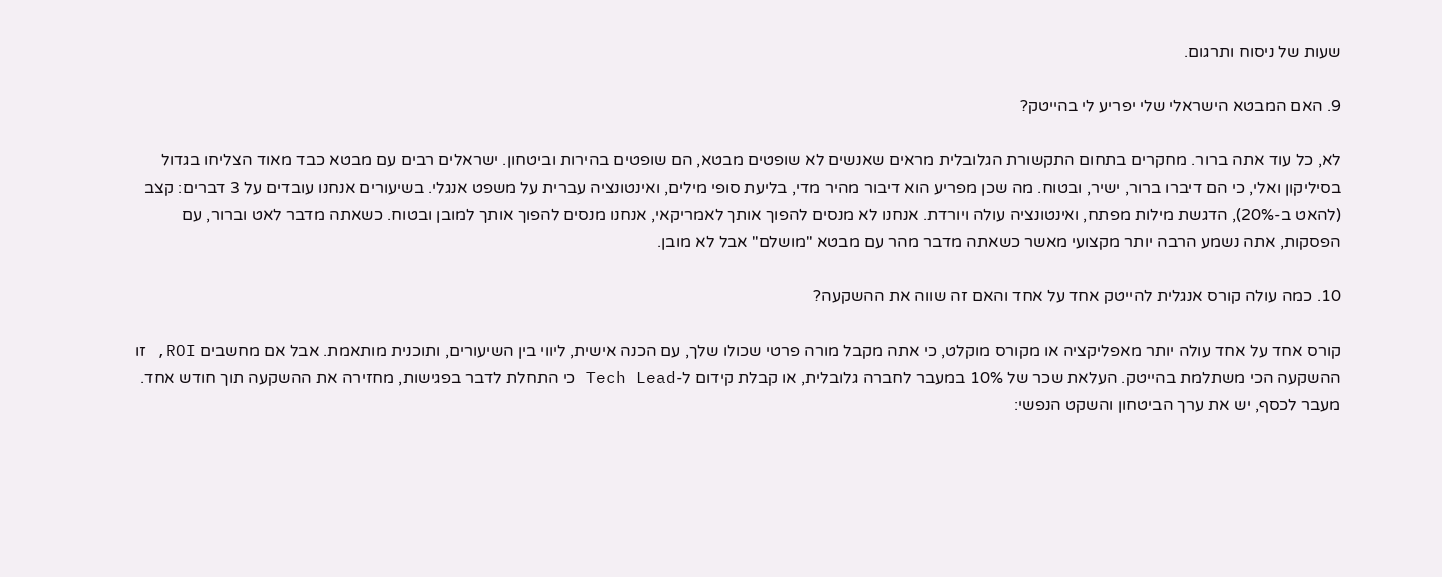שעות של ניסוח ותרגום.

9. האם המבטא הישראלי שלי יפריע לי בהייטק?

לא, כל עוד אתה ברור. מחקרים בתחום התקשורת הגלובלית מראים שאנשים לא שופטים מבטא, הם שופטים בהירות וביטחון. ישראלים רבים עם מבטא כבד מאוד הצליחו בגדול בסיליקון ואלי, כי הם דיברו ברור, ישיר, ובטוח. מה שכן מפריע הוא דיבור מהיר מדי, בליעת סופי מילים, ואינטונציה עברית על משפט אנגלי. בשיעורים אנחנו עובדים על 3 דברים: קצב (להאט ב-20%), הדגשת מילות מפתח, ואינטונציה עולה ויורדת. אנחנו לא מנסים להפוך אותך לאמריקאי, אנחנו מנסים להפוך אותך למובן ובטוח. כשאתה מדבר לאט וברור, עם הפסקות, אתה נשמע הרבה יותר מקצועי מאשר כשאתה מדבר מהר עם מבטא "מושלם" אבל לא מובן.

10. כמה עולה קורס אנגלית להייטק אחד על אחד והאם זה שווה את ההשקעה?

קורס אחד על אחד עולה יותר מאפליקציה או מקורס מוקלט, כי אתה מקבל מורה פרטי שכולו שלך, עם הכנה אישית, ליווי בין השיעורים, ותוכנית מותאמת. אבל אם מחשבים ROI, זו ההשקעה הכי משתלמת בהייטק. העלאת שכר של 10% במעבר לחברה גלובלית, או קבלת קידום ל-Tech Lead כי התחלת לדבר בפגישות, מחזירה את ההשקעה תוך חודש אחד. מעבר לכסף, יש את ערך הביטחון והשקט הנפשי: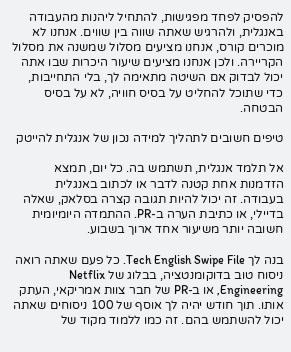להפסיק לפחד מפגישות, להתחיל ליהנות מהעבודה באנגלית, ולהרגיש שאתה שווה בין שווים. אנחנו לא מוכרים קורס, אנחנו מציעים מסלול שמשנה את מסלול הקריירה. ולכן אנחנו מציעים שיעור היכרות שבו אתה יכול לבדוק אם השיטה מתאימה לך, בלי התחייבות, כדי שתוכל להחליט על בסיס חוויה, לא על בסיס הבטחה.

טיפים חשובים לתהליך למידה נכון של אנגלית להייטק

אל תלמד אנגלית, תשתמש בה. כל יום, תמצא הזדמנות אחת קטנה לדבר או לכתוב באנגלית בעבודה. זה יכול להיות תגובה קצרה בסלאק, שאלה בדיילי, או כתיבת הערה ב-PR. ההתמדה היומיומית חשובה יותר משיעור אחד ארוך בשבוע.

בנה לך Tech English Swipe File. כל פעם שאתה רואה ניסוח טוב בדוקומנטציה, בבלוג של Netflix Engineering, או ב-PR של חבר צוות אמריקאי, העתק אותו. תוך חודש יהיה לך אוסף של 100 ניסוחים שאתה יכול להשתמש בהם. זה כמו ללמוד מקוד של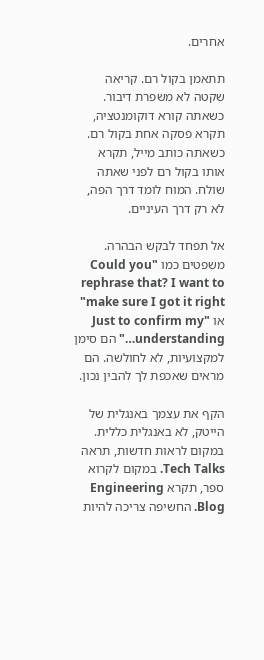אחרים.

תתאמן בקול רם. קריאה שקטה לא משפרת דיבור. כשאתה קורא דוקומנטציה, תקרא פסקה אחת בקול רם. כשאתה כותב מייל, תקרא אותו בקול רם לפני שאתה שולח. המוח לומד דרך הפה, לא רק דרך העיניים.

אל תפחד לבקש הבהרה. משפטים כמו "Could you rephrase that? I want to make sure I got it right" או "Just to confirm my understanding…" הם סימן למקצועיות, לא לחולשה. הם מראים שאכפת לך להבין נכון.

הקף את עצמך באנגלית של הייטק, לא באנגלית כללית. במקום לראות חדשות, תראה Tech Talks. במקום לקרוא ספר, תקרא Engineering Blog. החשיפה צריכה להיות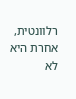רלוונטית, אחרת היא לא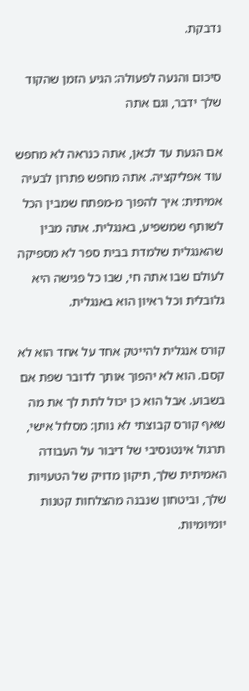נדבקת.

סיכום והנעה לפעולה: הגיע הזמן שהקוד שלך ידבר, וגם אתה

אם הגעת עד לכאן, אתה כנראה לא מחפש עוד אפליקציה. אתה מחפש פתרון לבעיה אמיתית: איך להפוך מ-מפתח שמבין הכל לשותף שמשפיע, באנגלית. אתה מבין שהאנגלית שלמדת בבית ספר לא מספיקה לעולם שבו אתה חי, שבו כל פגישה היא גלובלית וכל ראיון הוא באנגלית.

קורס אנגלית להייטק אחד על אחד הוא לא קסם. הוא לא יהפוך אותך לדובר שפת אם בשבוע. אבל הוא כן יכול לתת לך את מה שאף קורס קבוצתי לא נותן: מסלול אישי, תרגול אינטנסיבי של דיבור על העבודה האמיתית שלך, תיקון מדויק של הטעויות שלך, וביטחון שנבנה מהצלחות קטנות יומיומיות.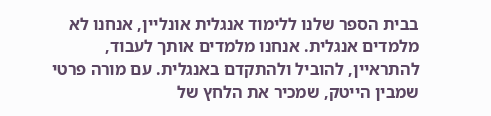בבית הספר שלנו ללימוד אנגלית אונליין, אנחנו לא מלמדים אנגלית. אנחנו מלמדים אותך לעבוד, להתראיין, להוביל ולהתקדם באנגלית. עם מורה פרטי שמבין הייטק, שמכיר את הלחץ של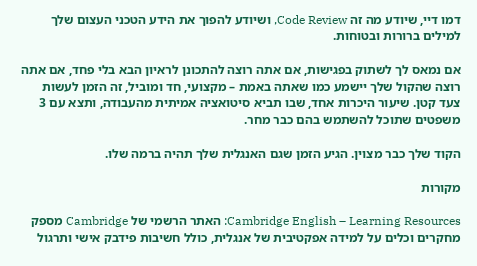דמו דיי, שיודע מה זה Code Review, ושיודע להפוך את הידע הטכני העצום שלך למילים ברורות ובטוחות.

אם נמאס לך לשתוק בפגישות, אם אתה רוצה להתכונן לראיון הבא בלי פחד, אם אתה רוצה שהקול שלך יישמע כמו שאתה באמת – מקצועי, חד ומוביל, זה הזמן לעשות צעד קטן. שיעור היכרות אחד, שבו תביא סיטואציה אמיתית מהעבודה, ותצא עם 3 משפטים שתוכל להשתמש בהם כבר מחר.

הקוד שלך כבר מצוין. הגיע הזמן שגם האנגלית שלך תהיה ברמה שלו.

מקורות

Cambridge English – Learning Resources: האתר הרשמי של Cambridge מספק מחקרים וכלים על למידה אפקטיבית של אנגלית, כולל חשיבות פידבק אישי ותרגול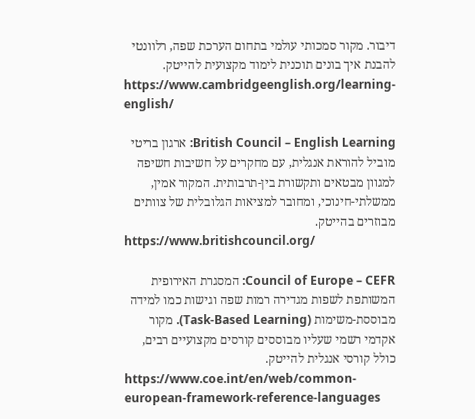דיבור. מקור סמכותי עולמי בתחום הערכת שפה, רלוונטי להבנת איך בונים תוכנית לימוד מקצועית להייטק.
https://www.cambridgeenglish.org/learning-english/

British Council – English Learning: ארגון בריטי מוביל להוראת אנגלית, עם מחקרים על חשיבות חשיפה למגוון מבטאים ותקשורת בין-תרבותית. המקור אמין, ממשלתי-חינוכי, ומחובר למציאות הגלובלית של צוותים מבוזרים בהייטק.
https://www.britishcouncil.org/

Council of Europe – CEFR: המסגרת האירופית המשותפת לשפות מגדירה רמות שפה וגישות כמו למידה מבוססת-משימות (Task-Based Learning). מקור אקדמי רשמי שעליו מבוססים קורסים מקצועיים רבים, כולל קורסי אנגלית להייטק.
https://www.coe.int/en/web/common-european-framework-reference-languages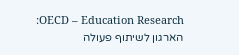OECD – Education Research: הארגון לשיתוף פעולה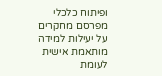ופיתוח כלכלי מפרסם מחקרים על יעילות למידה מותאמת אישית לעומת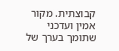קבוצתית. מקור אמין ועדכני שתומך בערך של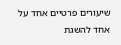שיעורים פרטיים אחד על אחד להשגת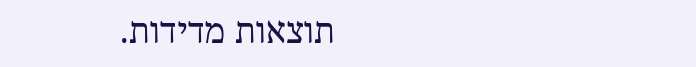תוצאות מדידות.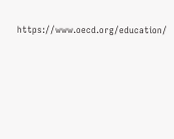https://www.oecd.org/education/